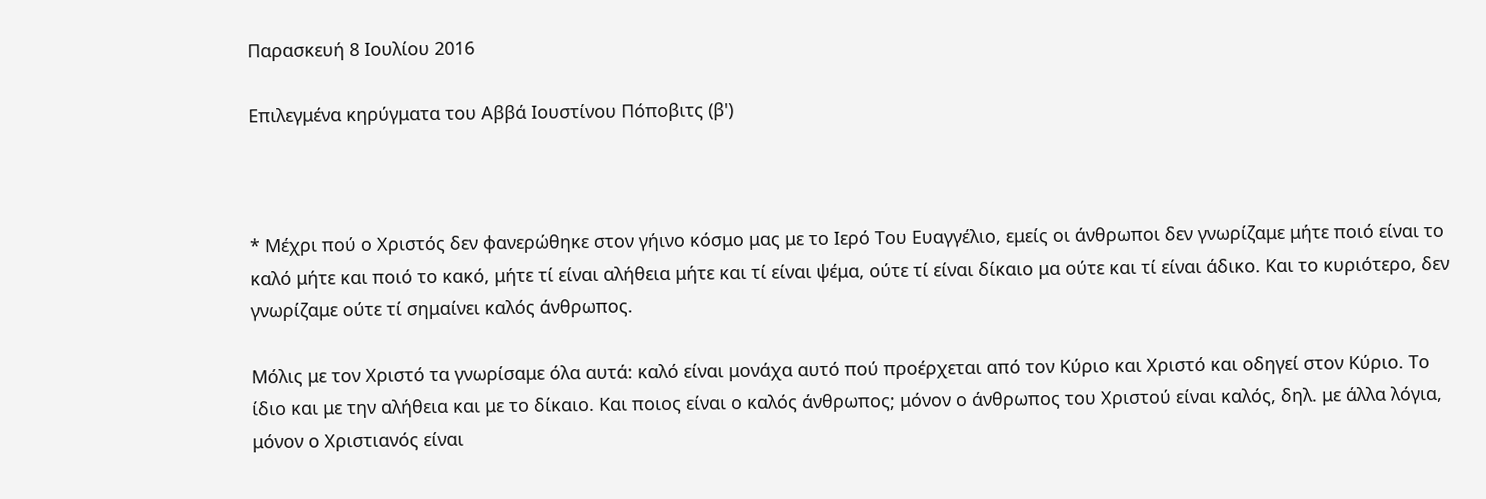Παρασκευή 8 Ιουλίου 2016

Επιλεγμένα κηρύγματα του Αββά Ιουστίνου Πόποβιτς (β')



* Μέχρι πού ο Χριστός δεν φανερώθηκε στον γήινο κόσμο μας με το Ιερό Του Ευαγγέλιο, εμείς οι άνθρωποι δεν γνωρίζαμε μήτε ποιό είναι το καλό μήτε και ποιό το κακό, μήτε τί είναι αλήθεια μήτε και τί είναι ψέμα, ούτε τί είναι δίκαιο μα ούτε και τί είναι άδικο. Και το κυριότερο, δεν γνωρίζαμε ούτε τί σημαίνει καλός άνθρωπος.

Μόλις με τον Χριστό τα γνωρίσαμε όλα αυτά: καλό είναι μονάχα αυτό πού προέρχεται από τον Κύριο και Χριστό και οδηγεί στον Κύριο. Το ίδιο και με την αλήθεια και με το δίκαιο. Και ποιος είναι ο καλός άνθρωπος; μόνον ο άνθρωπος του Χριστού είναι καλός, δηλ. με άλλα λόγια, μόνον ο Χριστιανός είναι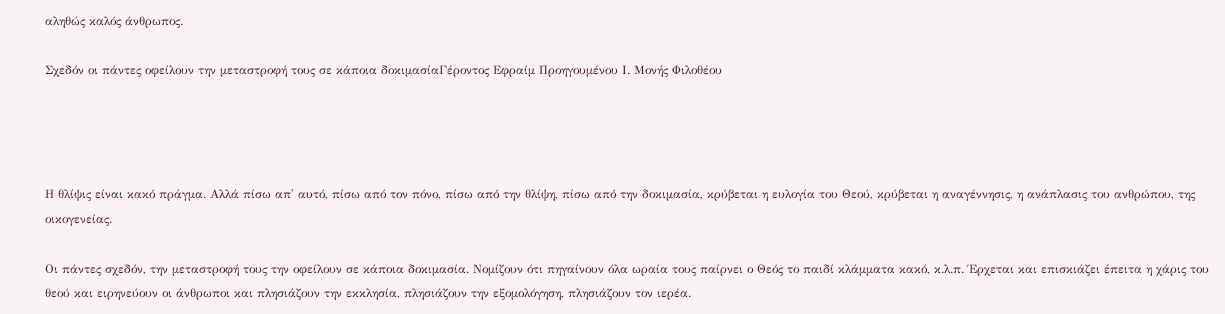αληθώς καλός άνθρωπος.

Σχεδόν οι πάντες οφείλουν την μεταστροφή τους σε κάποια δοκιμασίαΓέροντος Εφραίμ Προηγουμένου Ι. Μονής Φιλοθέου




Η θλίψις είναι κακό πράγμα. Αλλά πίσω απ' αυτό, πίσω από τον πόνο, πίσω από την θλίψη, πίσω από την δοκιμασία, κρύβεται η ευλογία του Θεού, κρύβεται η αναγέννησις, η ανάπλασις του ανθρώπου, της οικογενείας.

Οι πάντες σχεδόν, την μεταστροφή τους την οφείλουν σε κάποια δοκιμασία. Νομίζουν ότι πηγαίνουν όλα ωραία τους παίρνει ο Θεός το παιδί κλάμματα κακό, κ.λ.π. Έρχεται και επισκιάζει έπειτα η χάρις του θεού και ειρηνεύουν οι άνθρωποι και πλησιάζουν την εκκλησία, πλησιάζουν την εξομολόγηση, πλησιάζουν τον ιερέα.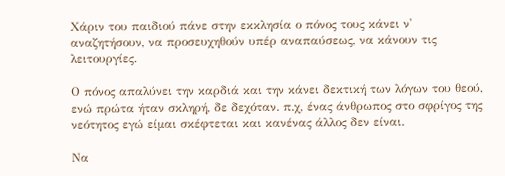Χάριν του παιδιού πάνε στην εκκλησία ο πόνος τους κάνει ν' αναζητήσουν, να προσευχηθούν υπέρ αναπαύσεως, να κάνουν τις λειτουργίες.

Ο πόνος απαλύνει την καρδιά και την κάνει δεκτική των λόγων του θεού, ενώ πρώτα ήταν σκληρή, δε δεχόταν. π.χ, ένας άνθρωπος στο σφρίγος της νεότητος εγώ είμαι σκέφτεται και κανένας άλλος δεν είναι.

Να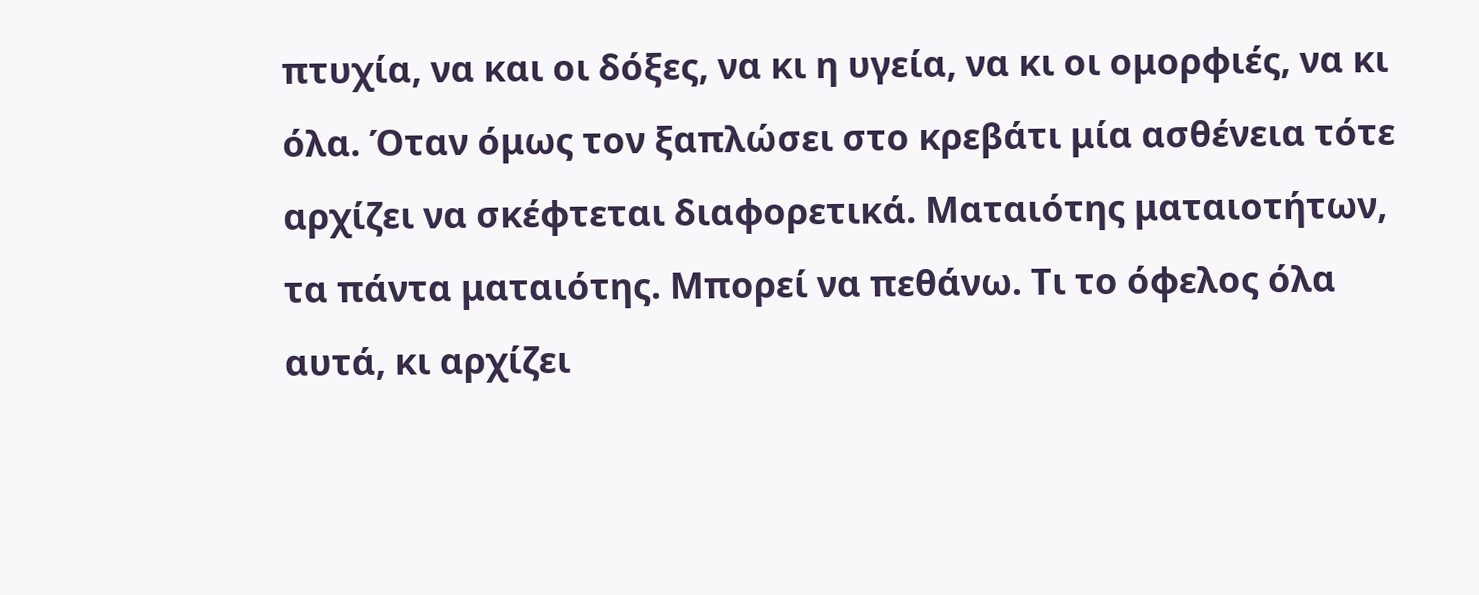πτυχία, να και οι δόξες, να κι η υγεία, να κι οι ομορφιές, να κι όλα. Όταν όμως τον ξαπλώσει στο κρεβάτι μία ασθένεια τότε αρχίζει να σκέφτεται διαφορετικά. Ματαιότης ματαιοτήτων, τα πάντα ματαιότης. Μπορεί να πεθάνω. Τι το όφελος όλα αυτά, κι αρχίζει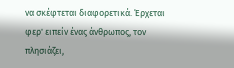να σκέφτεται διαφορετικά. Έρχεται φερ' ειπείν ένας άνθρωπος, τον πλησιάζει,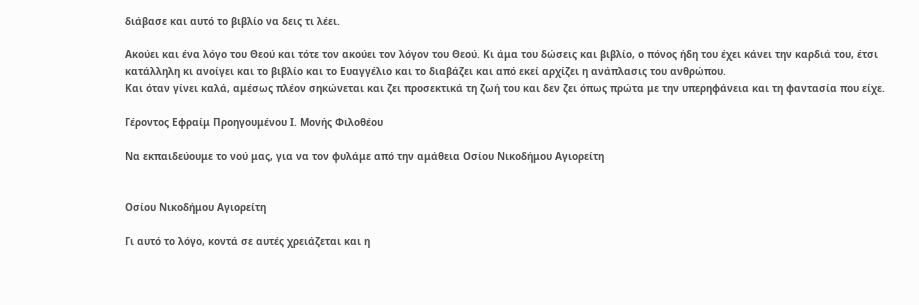διάβασε και αυτό το βιβλίο να δεις τι λέει.

Ακούει και ένα λόγο του Θεού και τότε τον ακούει τον λόγον του Θεού. Κι άμα του δώσεις και βιβλίο, ο πόνος ήδη του έχει κάνει την καρδιά του, έτσι κατάλληλη κι ανοίγει και το βιβλίο και το Ευαγγέλιο και το διαβάζει και από εκεί αρχίζει η ανάπλασις του ανθρώπου.
Και όταν γίνει καλά, αμέσως πλέον σηκώνεται και ζει προσεκτικά τη ζωή του και δεν ζει όπως πρώτα με την υπερηφάνεια και τη φαντασία που είχε.

Γέροντος Εφραίμ Προηγουμένου Ι. Μονής Φιλοθέου

Να εκπαιδεύουμε το νού μας, για να τον φυλάμε από την αμάθεια Οσίου Νικοδήμου Αγιορείτη


Οσίου Νικοδήμου Αγιορείτη

Γι αυτό το λόγο, κοντά σε αυτές χρειάζεται και η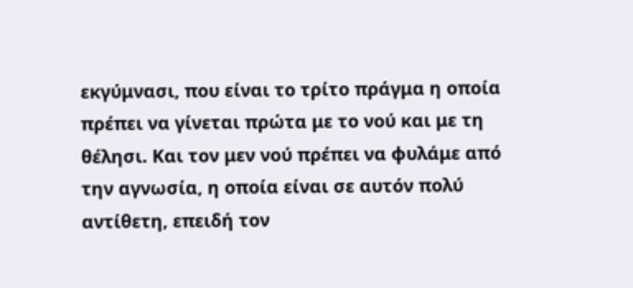εκγύμνασι, που είναι το τρίτο πράγμα η οποία πρέπει να γίνεται πρώτα με το νού και με τη θέλησι. Και τον μεν νού πρέπει να φυλάμε από την αγνωσία, η οποία είναι σε αυτόν πολύ αντίθετη, επειδή τον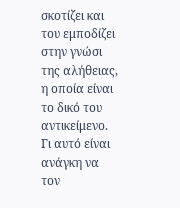σκοτίζει και του εμποδίζει στην γνώσι της αλήθειας, η οποία είναι το δικό του αντικείμενο. Γι αυτό είναι ανάγκη να τον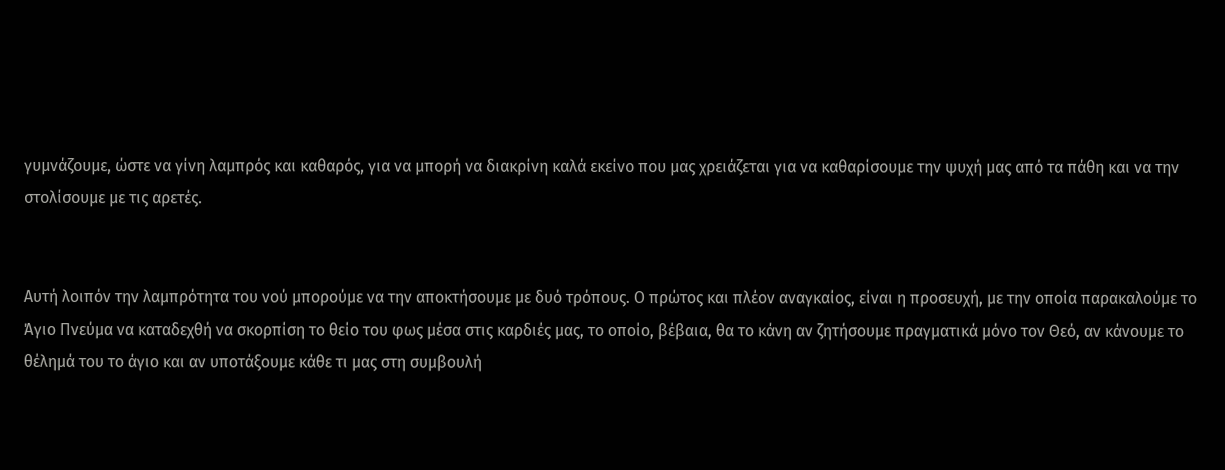γυμνάζουμε, ώστε να γίνη λαμπρός και καθαρός, για να μπορή να διακρίνη καλά εκείνο που μας χρειάζεται για να καθαρίσουμε την ψυχή μας από τα πάθη και να την στολίσουμε με τις αρετές.


Αυτή λοιπόν την λαμπρότητα του νού μπορούμε να την αποκτήσουμε με δυό τρόπους. Ο πρώτος και πλέον αναγκαίος, είναι η προσευχή, με την οποία παρακαλούμε το Άγιο Πνεύμα να καταδεχθή να σκορπίση το θείο του φως μέσα στις καρδιές μας, το οποίο, βέβαια, θα το κάνη αν ζητήσουμε πραγματικά μόνο τον Θεό, αν κάνουμε το θέλημά του το άγιο και αν υποτάξουμε κάθε τι μας στη συμβουλή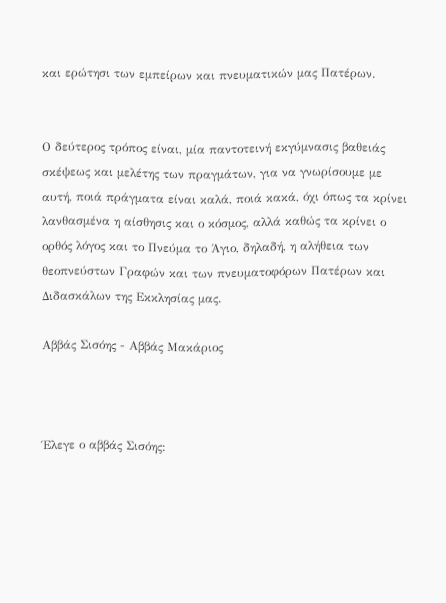και ερώτησι των εμπείρων και πνευματικών μας Πατέρων.


Ο δεύτερος τρόπος είναι, μία παντοτεινή εκγύμνασις βαθειάς σκέψεως και μελέτης των πραγμάτων, για να γνωρίσουμε με αυτή, ποιά πράγματα είναι καλά, ποιά κακά, όχι όπως τα κρίνει λανθασμένα η αίσθησις και ο κόσμος, αλλά καθώς τα κρίνει ο ορθός λόγος και το Πνεύμα το Άγιο, δηλαδή, η αλήθεια των θεοπνεύστων Γραφών και των πνευματοφόρων Πατέρων και Διδασκάλων της Εκκλησίας μας.

Αββάς Σισόης - Αββάς Μακάριος



Έλεγε ο αββάς Σισόης: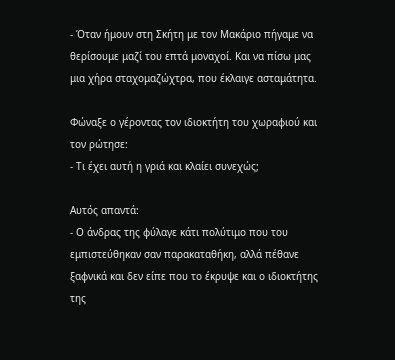- Όταν ήμουν στη Σκήτη με τον Μακάριο πήγαμε να θερίσουμε μαζί του επτά μοναχοί. Και να πίσω μας μια χήρα σταχομαζώχτρα, που έκλαιγε ασταμάτητα.

Φώναξε ο γέροντας τον ιδιοκτήτη του χωραφιού και τον ρώτησε:
- Τι έχει αυτή η γριά και κλαίει συνεχώς;

Αυτός απαντά:
- Ο άνδρας της φύλαγε κάτι πολύτιμο που του εμπιστεύθηκαν σαν παρακαταθήκη, αλλά πέθανε ξαφνικά και δεν είπε που το έκρυψε και ο ιδιοκτήτης της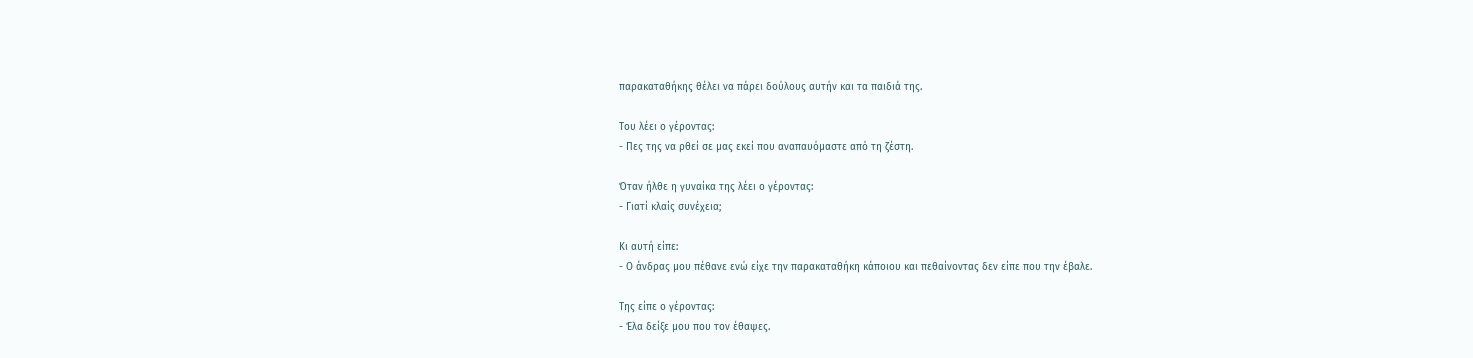παρακαταθήκης θέλει να πάρει δούλους αυτήν και τα παιδιά της.

Του λέει ο γέροντας:
- Πες της να ρθεί σε μας εκεί που αναπαυόμαστε από τη ζέστη.

Όταν ήλθε η γυναίκα της λέει ο γέροντας:
- Γιατί κλαίς συνέχεια;

Κι αυτή είπε:
- Ο άνδρας μου πέθανε ενώ είχε την παρακαταθήκη κάποιου και πεθαίνοντας δεν είπε που την έβαλε.

Της είπε ο γέροντας:
- Έλα δείξε μου που τον έθαψες.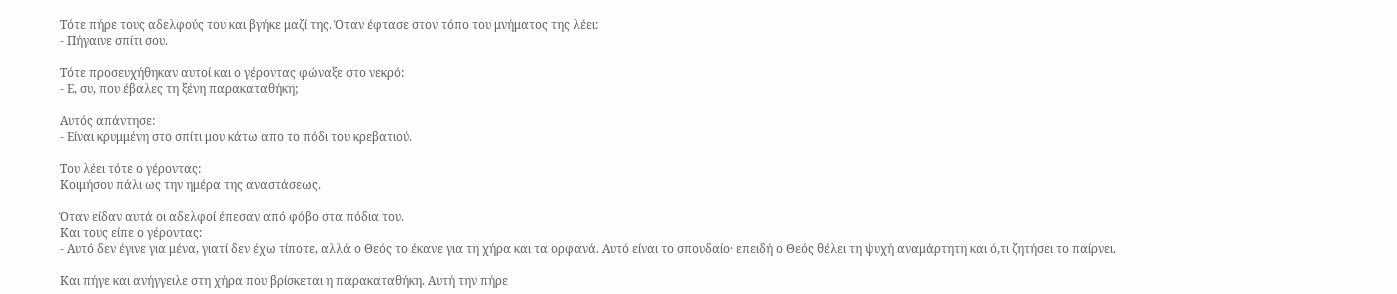Τότε πήρε τους αδελφούς του και βγήκε μαζί της. Όταν έφτασε στον τόπο του μνήματος της λέει:
- Πήγαινε σπίτι σου.

Τότε προσευχήθηκαν αυτοί και ο γέροντας φώναξε στο νεκρό:
- Ε, συ, που έβαλες τη ξένη παρακαταθήκη;

Αυτός απάντησε:
- Είναι κρυμμένη στο σπίτι μου κάτω απο το πόδι του κρεβατιού.

Του λέει τότε ο γέροντας:
Κοιμήσου πάλι ως την ημέρα της αναστάσεως.

Όταν είδαν αυτά οι αδελφοί έπεσαν από φόβο στα πόδια του.
Και τους είπε ο γέροντας:
- Αυτό δεν έγινε για μένα, γιατί δεν έχω τίποτε, αλλά ο Θεός το έκανε για τη χήρα και τα ορφανά. Αυτό είναι το σπουδαίο· επειδή ο Θεός θέλει τη ψυχή αναμάρτητη και ό,τι ζητήσει το παίρνει.

Και πήγε και ανήγγειλε στη χήρα που βρίσκεται η παρακαταθήκη. Αυτή την πήρε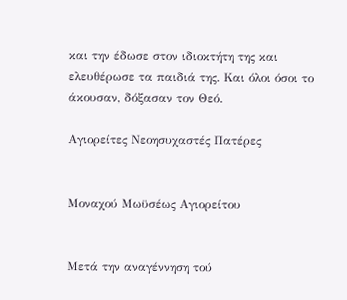και την έδωσε στον ιδιοκτήτη της και ελευθέρωσε τα παιδιά της. Και όλοι όσοι το άκουσαν, δόξασαν τον Θεό.

Αγιορείτες Νεοησυχαστές Πατέρες


Μοναχού Μωϋσέως Αγιορείτου


Μετά την αναγέννηση τού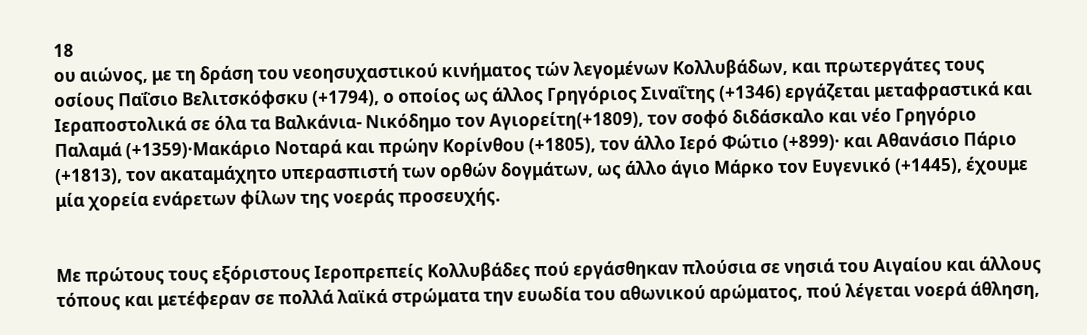18
ου αιώνος, με τη δράση του νεοησυχαστικού κινήματος τών λεγομένων Κολλυβάδων, και πρωτεργάτες τους οσίους Παΐσιο Βελιτσκόφσκυ (+1794), ο οποίος ως άλλος Γρηγόριος Σιναΐτης (+1346) εργάζεται μεταφραστικά και Ιεραποστολικά σε όλα τα Βαλκάνια- Νικόδημο τον Αγιορείτη(+1809), τον σοφό διδάσκαλο και νέο Γρηγόριο Παλαμά (+1359)·Μακάριο Νοταρά και πρώην Κορίνθου (+1805), τον άλλο Ιερό Φώτιο (+899)· και Αθανάσιο Πάριο (+1813), τον ακαταμάχητο υπερασπιστή των ορθών δογμάτων, ως άλλο άγιο Μάρκο τον Ευγενικό (+1445), έχουμε μία χορεία ενάρετων φίλων της νοεράς προσευχής.


Με πρώτους τους εξόριστους Ιεροπρεπείς Κολλυβάδες πού εργάσθηκαν πλούσια σε νησιά του Αιγαίου και άλλους τόπους και μετέφεραν σε πολλά λαϊκά στρώματα την ευωδία του αθωνικού αρώματος, πού λέγεται νοερά άθληση,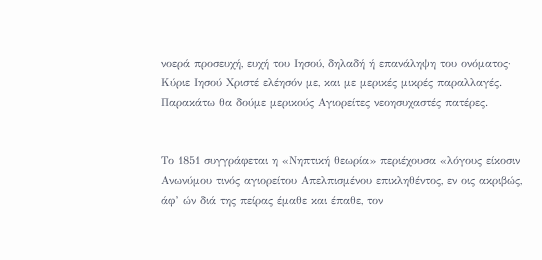νοερά προσευχή, ευχή του Ιησού, δηλαδή ή επανάληψη του ονόματος· Κύριε Ιησού Χριστέ ελέησόν με, και με μερικές μικρές παραλλαγές. Παρακάτω θα δούμε μερικούς Αγιορείτες νεοησυχαστές πατέρες.


Το 1851 συγγράφεται η «Νηπτική θεωρία» περιέχουσα «λόγους είκοσιν Ανωνύμου τινός αγιορείτου Απελπισμένου επικληθέντος, εν οις ακριβώς, άφ’ ών διά της πείρας έμαθε και έπαθε, τον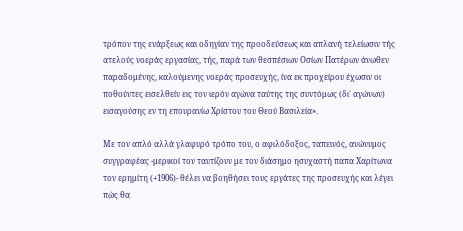τρόπον της ενάρξεως και οδηγίαν της προοδεύσεως και απλανή τελείωσιν τής ατελούς νοεράς εργασίας, τής, παρά των θεσπέσιων Οσίων Πατέρων άνωθεν παραδομένης, καλούμενης νοεράς προσευχής, ίνα εκ προχείρου έχωσιν οι ποθούντες εισελθείν εις τον ιερόν αγώνα ταύτης της συντόμως (δι΄ αγώνων) εισαγούσης εν τη επουρανίω Χρίστου του Θεού Βασιλεία».

Με τον απλό αλλά γλαφυρό τρόπο του, ο αφιλόδοξος, ταπεινός, ανώνυμος συγγραφέας -μερικοί τον ταυτίζουν με τον διάσημο ησυχαστή παπα Χαρίτωνα τον ερημίτη (+1906)- θέλει να βοηθήσει τους εργάτες της προσευχής και λέγει πώς θα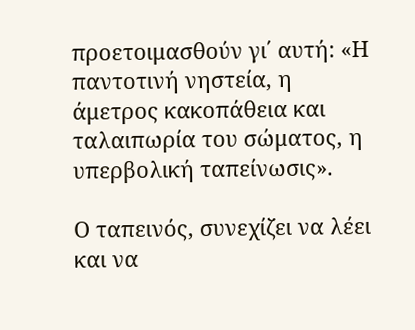προετοιμασθούν γι΄ αυτή: «Η παντοτινή νηστεία, η άμετρος κακοπάθεια και ταλαιπωρία του σώματος, η υπερβολική ταπείνωσις».

Ο ταπεινός, συνεχίζει να λέει και να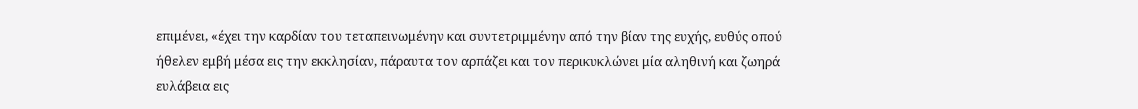επιμένει, «έχει την καρδίαν του τεταπεινωμένην και συντετριμμένην από την βίαν της ευχής, ευθύς οπού ήθελεν εμβή μέσα εις την εκκλησίαν, πάραυτα τον αρπάζει και τον περικυκλώνει μία αληθινή και ζωηρά ευλάβεια εις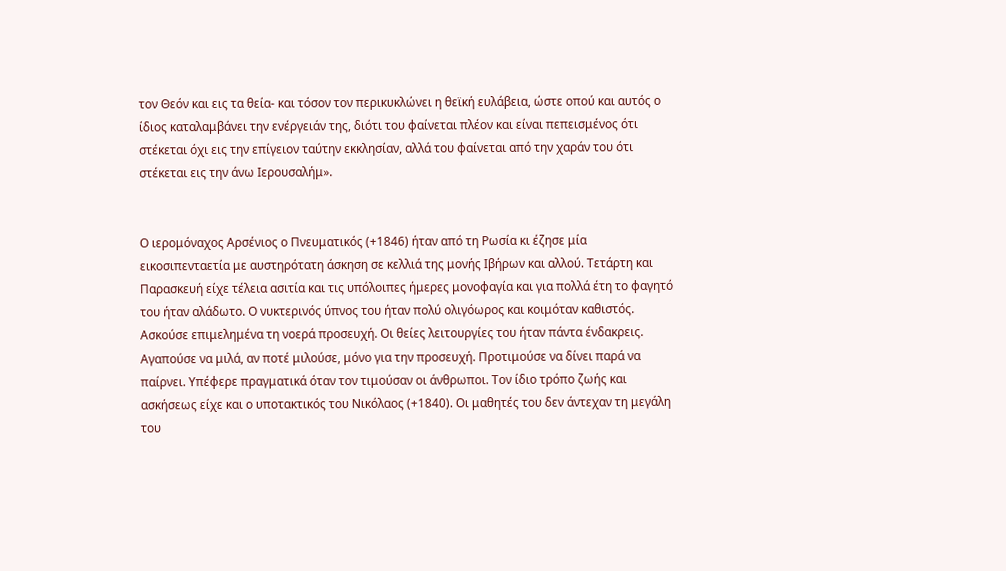τον Θεόν και εις τα θεία- και τόσον τον περικυκλώνει η θεϊκή ευλάβεια, ώστε οπού και αυτός ο ίδιος καταλαμβάνει την ενέργειάν της, διότι του φαίνεται πλέον και είναι πεπεισμένος ότι στέκεται όχι εις την επίγειον ταύτην εκκλησίαν, αλλά του φαίνεται από την χαράν του ότι στέκεται εις την άνω Ιερουσαλήμ».


Ο ιερομόναχος Αρσένιος ο Πνευματικός (+1846) ήταν από τη Ρωσία κι έζησε μία εικοσιπενταετία με αυστηρότατη άσκηση σε κελλιά της μονής Ιβήρων και αλλού. Τετάρτη και Παρασκευή είχε τέλεια ασιτία και τις υπόλοιπες ήμερες μονοφαγία και για πολλά έτη το φαγητό του ήταν αλάδωτο. Ο νυκτερινός ύπνος του ήταν πολύ ολιγόωρος και κοιμόταν καθιστός. Ασκούσε επιμελημένα τη νοερά προσευχή. Οι θείες λειτουργίες του ήταν πάντα ένδακρεις. Αγαπούσε να μιλά, αν ποτέ μιλούσε, μόνο για την προσευχή. Προτιμούσε να δίνει παρά να παίρνει. Υπέφερε πραγματικά όταν τον τιμούσαν οι άνθρωποι. Τον ίδιο τρόπο ζωής και ασκήσεως είχε και ο υποτακτικός του Νικόλαος (+1840). Οι μαθητές του δεν άντεχαν τη μεγάλη του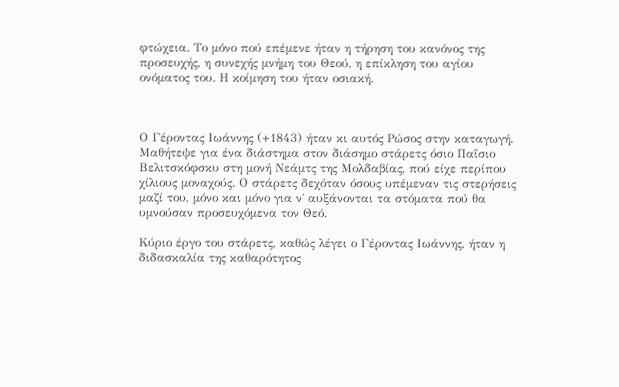φτώχεια. Το μόνο πού επέμενε ήταν η τήρηση του κανόνος της προσευχής, η συνεχής μνήμη του Θεού, η επίκληση του αγίου ονόματος του. Η κοίμηση του ήταν οσιακή.



Ο Γέροντας Ιωάννης (+1843) ήταν κι αυτός Ρώσος στην καταγωγή. Μαθήτεψε για ένα διάστημα στον διάσημο στάρετς όσιο Παΐσιο Βελιτσκόφσκυ στη μονή Νεάμτς της Μολδαβίας, πού είχε περίπου χίλιους μοναχούς. Ο στάρετς δεχόταν όσους υπέμεναν τις στερήσεις μαζί του, μόνο και μόνο για ν΄ αυξάνονται τα στόματα πού θα υμνούσαν προσευχόμενα τον Θεό.

Κύριο έργο του στάρετς, καθώς λέγει ο Γέροντας Ιωάννης, ήταν η διδασκαλία της καθαρότητος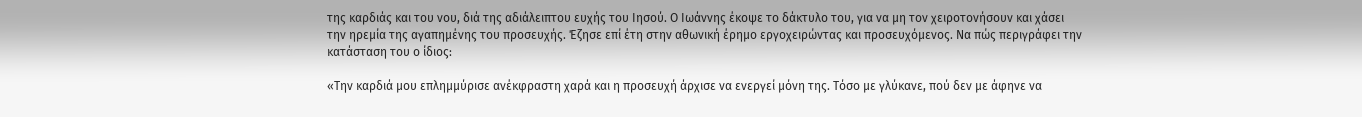της καρδιάς και του νου, διά της αδιάλειπτου ευχής του Ιησού. Ο Ιωάννης έκοψε το δάκτυλο του, για να μη τον χειροτονήσουν και χάσει την ηρεμία της αγαπημένης του προσευχής. Έζησε επί έτη στην αθωνική έρημο εργοχειρώντας και προσευχόμενος. Να πώς περιγράφει την κατάσταση του ο ίδιος:

«Την καρδιά μου επλημμύρισε ανέκφραστη χαρά και η προσευχή άρχισε να ενεργεί μόνη της. Τόσο με γλύκανε, πού δεν με άφηνε να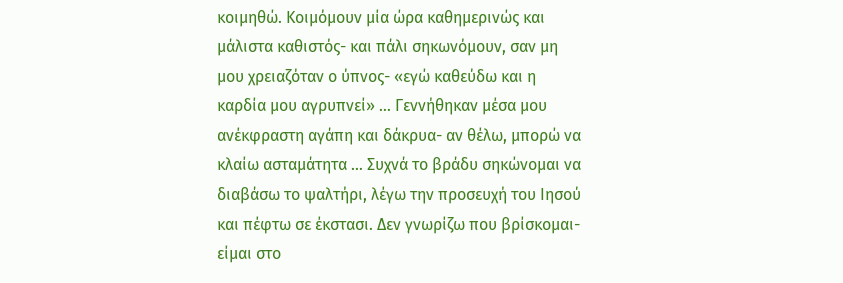κοιμηθώ. Κοιμόμουν μία ώρα καθημερινώς και μάλιστα καθιστός- και πάλι σηκωνόμουν, σαν μη μου χρειαζόταν ο ύπνος- «εγώ καθεύδω και η καρδία μου αγρυπνεί» … Γεννήθηκαν μέσα μου ανέκφραστη αγάπη και δάκρυα- αν θέλω, μπορώ να κλαίω ασταμάτητα … Συχνά το βράδυ σηκώνομαι να διαβάσω το ψαλτήρι, λέγω την προσευχή του Ιησού και πέφτω σε έκστασι. Δεν γνωρίζω που βρίσκομαι- είμαι στο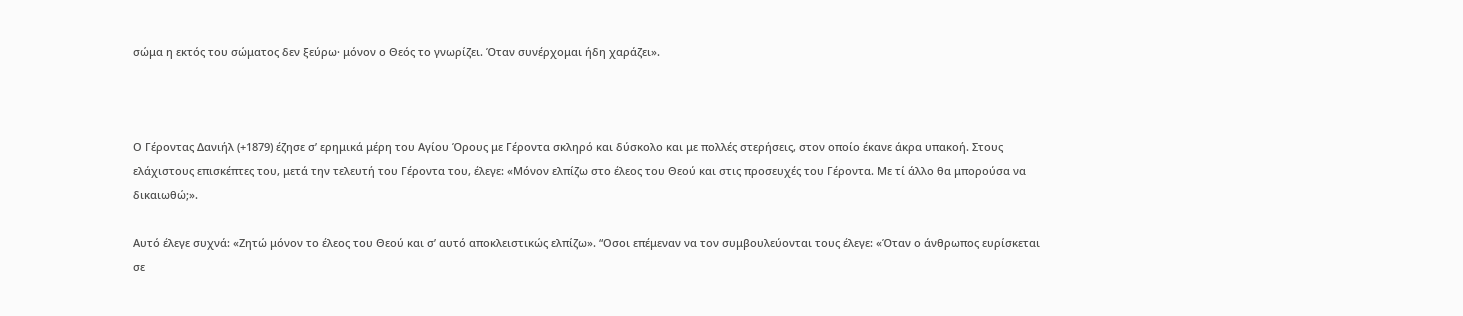σώμα η εκτός του σώματος δεν ξεύρω· μόνον ο Θεός το γνωρίζει. Όταν συνέρχομαι ήδη χαράζει».



Ο Γέροντας Δανιήλ (+1879) έζησε σ’ ερημικά μέρη του Αγίου Όρους με Γέροντα σκληρό και δύσκολο και με πολλές στερήσεις, στον οποίο έκανε άκρα υπακοή. Στους ελάχιστους επισκέπτες του, μετά την τελευτή του Γέροντα του, έλεγε: «Μόνον ελπίζω στο έλεος του Θεού και στις προσευχές του Γέροντα. Με τί άλλο θα μπορούσα να δικαιωθώ;».

Αυτό έλεγε συχνά: «Ζητώ μόνον το έλεος του Θεού και σ’ αυτό αποκλειστικώς ελπίζω». “Οσοι επέμεναν να τον συμβουλεύονται τους έλεγε: «Όταν ο άνθρωπος ευρίσκεται σε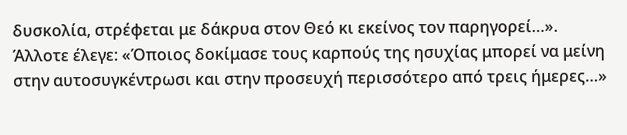δυσκολία, στρέφεται με δάκρυα στον Θεό κι εκείνος τον παρηγορεί…». Άλλοτε έλεγε: «Όποιος δοκίμασε τους καρπούς της ησυχίας μπορεί να μείνη στην αυτοσυγκέντρωσι και στην προσευχή περισσότερο από τρεις ήμερες…»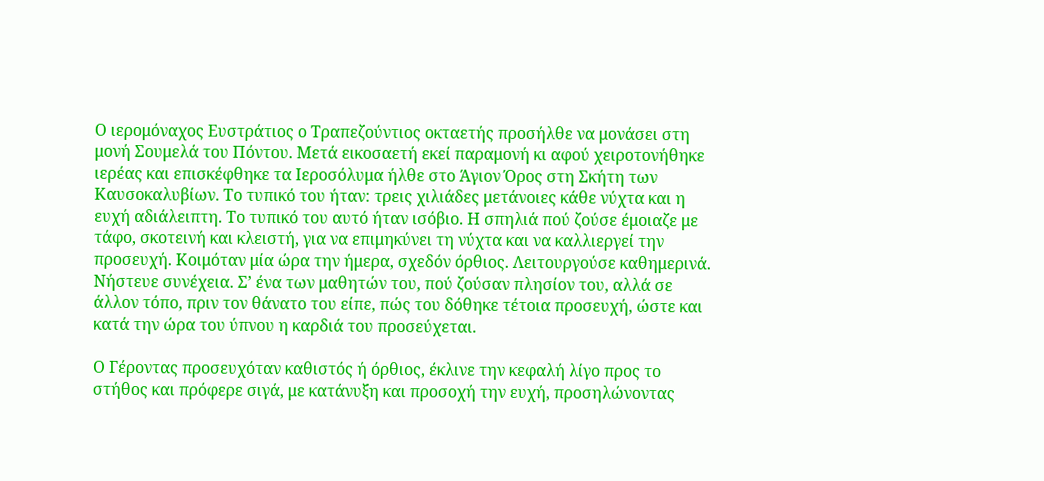Ο ιερομόναχος Ευστράτιος ο Τραπεζούντιος οκταετής προσήλθε να μονάσει στη μονή Σουμελά του Πόντου. Μετά εικοσαετή εκεί παραμονή κι αφού χειροτονήθηκε ιερέας και επισκέφθηκε τα Ιεροσόλυμα ήλθε στο Άγιον Όρος στη Σκήτη των Καυσοκαλυβίων. Το τυπικό του ήταν: τρεις χιλιάδες μετάνοιες κάθε νύχτα και η ευχή αδιάλειπτη. Το τυπικό του αυτό ήταν ισόβιο. Η σπηλιά πού ζούσε έμοιαζε με τάφο, σκοτεινή και κλειστή, για να επιμηκύνει τη νύχτα και να καλλιεργεί την προσευχή. Κοιμόταν μία ώρα την ήμερα, σχεδόν όρθιος. Λειτουργούσε καθημερινά. Νήστευε συνέχεια. Σ’ ένα των μαθητών του, πού ζούσαν πλησίον του, αλλά σε άλλον τόπο, πριν τον θάνατο του είπε, πώς του δόθηκε τέτοια προσευχή, ώστε και κατά την ώρα του ύπνου η καρδιά του προσεύχεται.

Ο Γέροντας προσευχόταν καθιστός ή όρθιος, έκλινε την κεφαλή λίγο προς το στήθος και πρόφερε σιγά, με κατάνυξη και προσοχή την ευχή, προσηλώνοντας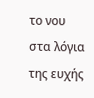το νου στα λόγια της ευχής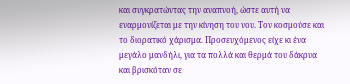και συγκρατώντας την αναπνοή, ώστε αυτή να εναρμονίζεται με την κίνηση του νου. Τον κοσμούσε και το διορατικό χάρισμα. Προσευχόμενος είχε κι ένα μεγάλο μανδήλι, για τα πολλά και θερμά του δάκρυα και βρισκόταν σε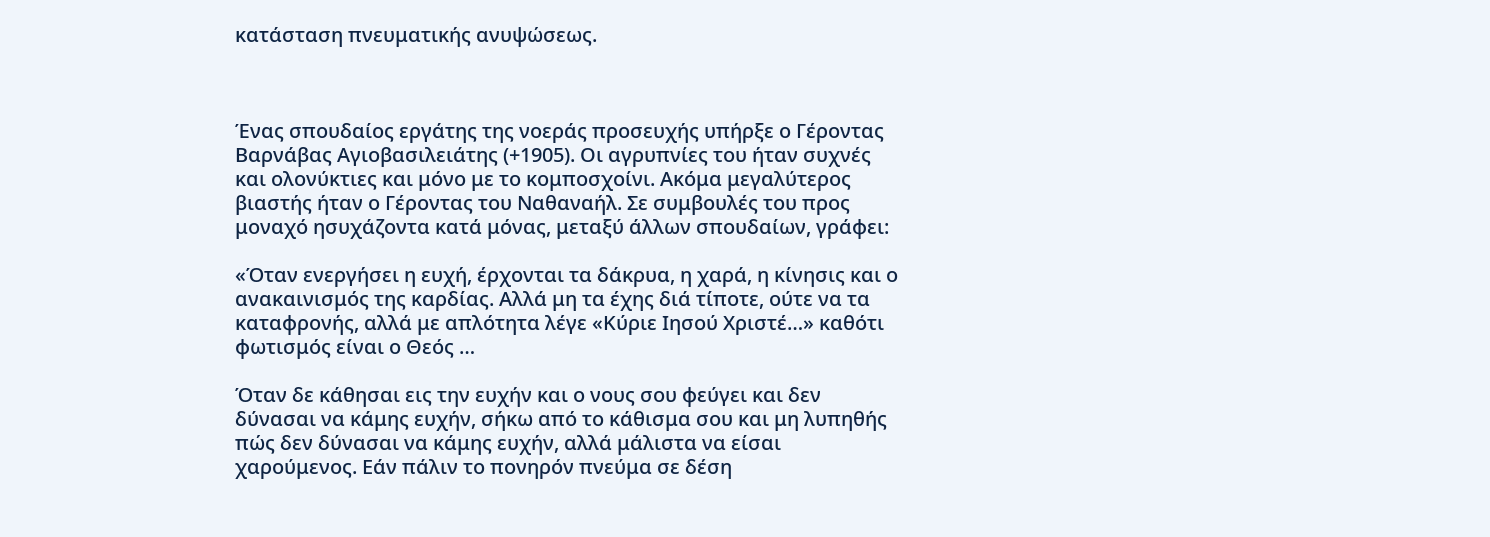κατάσταση πνευματικής ανυψώσεως.



Ένας σπουδαίος εργάτης της νοεράς προσευχής υπήρξε ο Γέροντας Βαρνάβας Αγιοβασιλειάτης (+1905). Οι αγρυπνίες του ήταν συχνές και ολονύκτιες και μόνο με το κομποσχοίνι. Ακόμα μεγαλύτερος βιαστής ήταν ο Γέροντας του Ναθαναήλ. Σε συμβουλές του προς μοναχό ησυχάζοντα κατά μόνας, μεταξύ άλλων σπουδαίων, γράφει:

«Όταν ενεργήσει η ευχή, έρχονται τα δάκρυα, η χαρά, η κίνησις και ο ανακαινισμός της καρδίας. Αλλά μη τα έχης διά τίποτε, ούτε να τα καταφρονής, αλλά με απλότητα λέγε «Κύριε Ιησού Χριστέ…» καθότι φωτισμός είναι ο Θεός …

Όταν δε κάθησαι εις την ευχήν και ο νους σου φεύγει και δεν δύνασαι να κάμης ευχήν, σήκω από το κάθισμα σου και μη λυπηθής πώς δεν δύνασαι να κάμης ευχήν, αλλά μάλιστα να είσαι χαρούμενος. Εάν πάλιν το πονηρόν πνεύμα σε δέση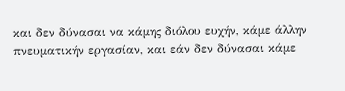και δεν δύνασαι να κάμης διόλου ευχήν, κάμε άλλην πνευματικήν εργασίαν, και εάν δεν δύνασαι κάμε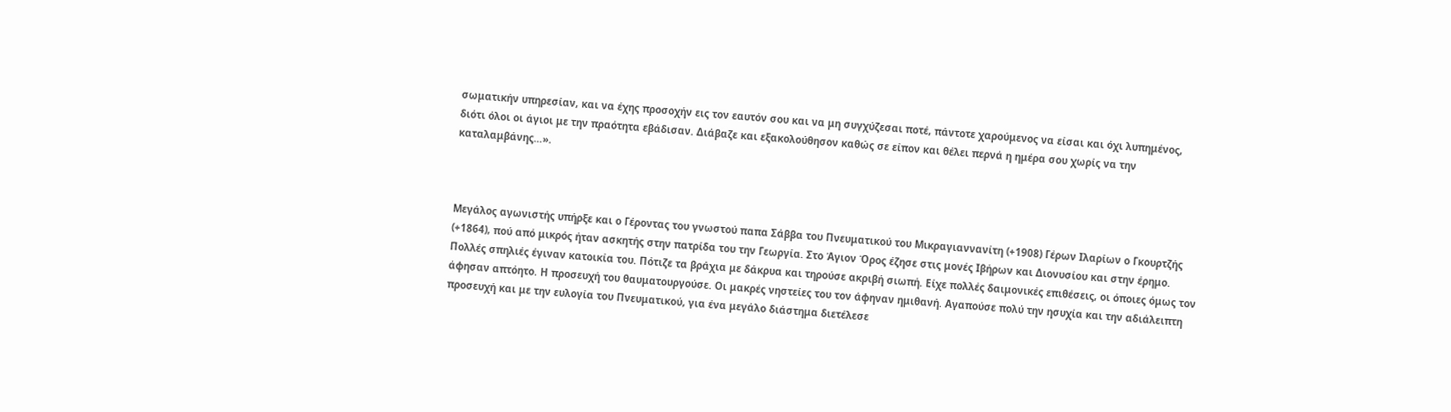σωματικήν υπηρεσίαν, και να έχης προσοχήν εις τον εαυτόν σου και να μη συγχύζεσαι ποτέ, πάντοτε χαρούμενος να είσαι και όχι λυπημένος, διότι όλοι οι άγιοι με την πραότητα εβάδισαν. Διάβαζε και εξακολούθησον καθώς σε είπον και θέλει περνά η ημέρα σου χωρίς να την καταλαμβάνης…».



Μεγάλος αγωνιστής υπήρξε και ο Γέροντας του γνωστού παπα Σάββα του Πνευματικού του Μικραγιαννανίτη (+1908) Γέρων Ιλαρίων ο Γκουρτζής (+1864), πού από μικρός ήταν ασκητής στην πατρίδα του την Γεωργία. Στο Άγιον Όρος έζησε στις μονές Ιβήρων και Διονυσίου και στην έρημο. Πολλές σπηλιές έγιναν κατοικία του. Πότιζε τα βράχια με δάκρυα και τηρούσε ακριβή σιωπή. Είχε πολλές δαιμονικές επιθέσεις, οι όποιες όμως τον άφησαν απτόητο. Η προσευχή του θαυματουργούσε. Οι μακρές νηστείες του τον άφηναν ημιθανή. Αγαπούσε πολύ την ησυχία και την αδιάλειπτη προσευχή και με την ευλογία του Πνευματικού, για ένα μεγάλο διάστημα διετέλεσε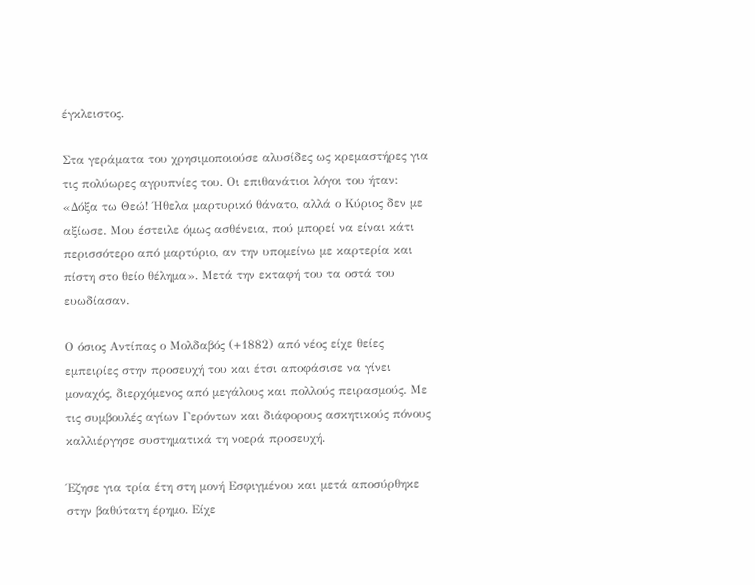έγκλειστος.

Στα γεράματα του χρησιμοποιούσε αλυσίδες ως κρεμαστήρες για τις πολύωρες αγρυπνίες του. Οι επιθανάτιοι λόγοι του ήταν: «Δόξα τω Θεώ! Ήθελα μαρτυρικό θάνατο, αλλά ο Κύριος δεν με αξίωσε. Μου έστειλε όμως ασθένεια, πού μπορεί να είναι κάτι περισσότερο από μαρτύριο, αν την υπομείνω με καρτερία και πίστη στο θείο θέλημα». Μετά την εκταφή του τα οστά του ευωδίασαν.

Ο όσιος Αντίπας ο Μολδαβός (+1882) από νέος είχε θείες εμπειρίες στην προσευχή του και έτσι αποφάσισε να γίνει μοναχός, διερχόμενος από μεγάλους και πολλούς πειρασμούς. Με τις συμβουλές αγίων Γερόντων και διάφορους ασκητικούς πόνους καλλιέργησε συστηματικά τη νοερά προσευχή.

Έζησε για τρία έτη στη μονή Εσφιγμένου και μετά αποσύρθηκε στην βαθύτατη έρημο. Είχε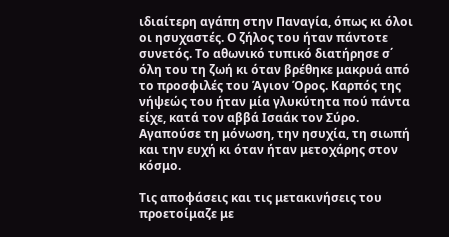ιδιαίτερη αγάπη στην Παναγία, όπως κι όλοι οι ησυχαστές. Ο ζήλος του ήταν πάντοτε συνετός. Το αθωνικό τυπικό διατήρησε σ΄ όλη του τη ζωή κι όταν βρέθηκε μακρυά από το προσφιλές του Άγιον Όρος. Καρπός της νήψεώς του ήταν μία γλυκύτητα πού πάντα είχε, κατά τον αββά Ισαάκ τον Σύρο. Αγαπούσε τη μόνωση, την ησυχία, τη σιωπή και την ευχή κι όταν ήταν μετοχάρης στον κόσμο.

Τις αποφάσεις και τις μετακινήσεις του προετοίμαζε με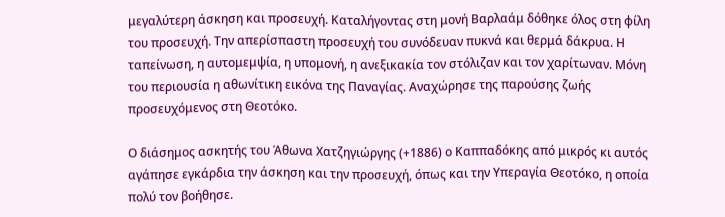μεγαλύτερη άσκηση και προσευχή. Καταλήγοντας στη μονή Βαρλαάμ δόθηκε όλος στη φίλη του προσευχή. Την απερίσπαστη προσευχή του συνόδευαν πυκνά και θερμά δάκρυα. Η ταπείνωση, η αυτομεμψία, η υπομονή, η ανεξικακία τον στόλιζαν και τον χαρίτωναν. Μόνη του περιουσία η αθωνίτικη εικόνα της Παναγίας. Αναχώρησε της παρούσης ζωής προσευχόμενος στη Θεοτόκο.

Ο διάσημος ασκητής του Άθωνα Χατζηγιώργης (+1886) ο Καππαδόκης από μικρός κι αυτός αγάπησε εγκάρδια την άσκηση και την προσευχή, όπως και την Υπεραγία Θεοτόκο, η οποία πολύ τον βοήθησε.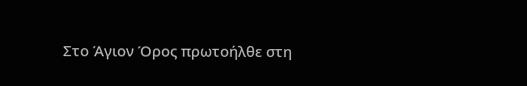Στο Άγιον Όρος πρωτοήλθε στη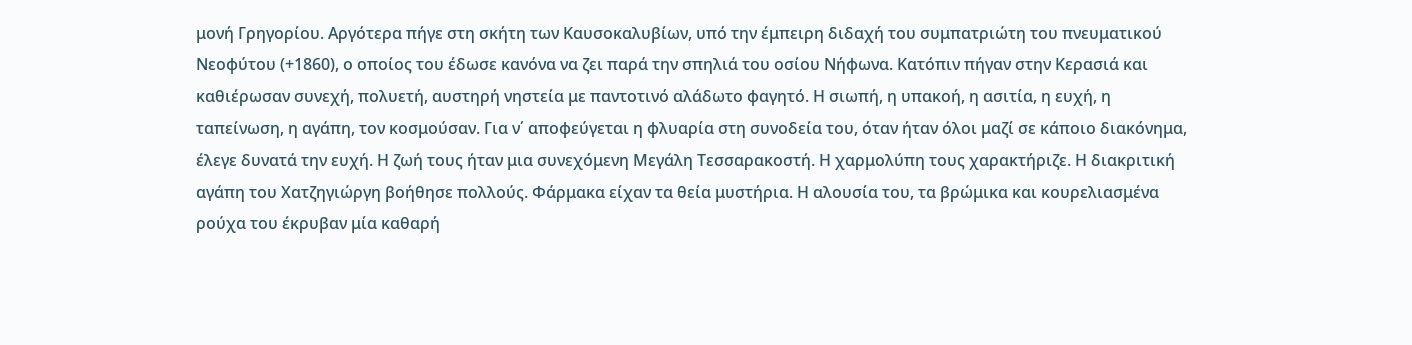μονή Γρηγορίου. Αργότερα πήγε στη σκήτη των Καυσοκαλυβίων, υπό την έμπειρη διδαχή του συμπατριώτη του πνευματικού Νεοφύτου (+1860), ο οποίος του έδωσε κανόνα να ζει παρά την σπηλιά του οσίου Νήφωνα. Κατόπιν πήγαν στην Κερασιά και καθιέρωσαν συνεχή, πολυετή, αυστηρή νηστεία με παντοτινό αλάδωτο φαγητό. Η σιωπή, η υπακοή, η ασιτία, η ευχή, η ταπείνωση, η αγάπη, τον κοσμούσαν. Για ν΄ αποφεύγεται η φλυαρία στη συνοδεία του, όταν ήταν όλοι μαζί σε κάποιο διακόνημα, έλεγε δυνατά την ευχή. Η ζωή τους ήταν μια συνεχόμενη Μεγάλη Τεσσαρακοστή. Η χαρμολύπη τους χαρακτήριζε. Η διακριτική αγάπη του Χατζηγιώργη βοήθησε πολλούς. Φάρμακα είχαν τα θεία μυστήρια. Η αλουσία του, τα βρώμικα και κουρελιασμένα ρούχα του έκρυβαν μία καθαρή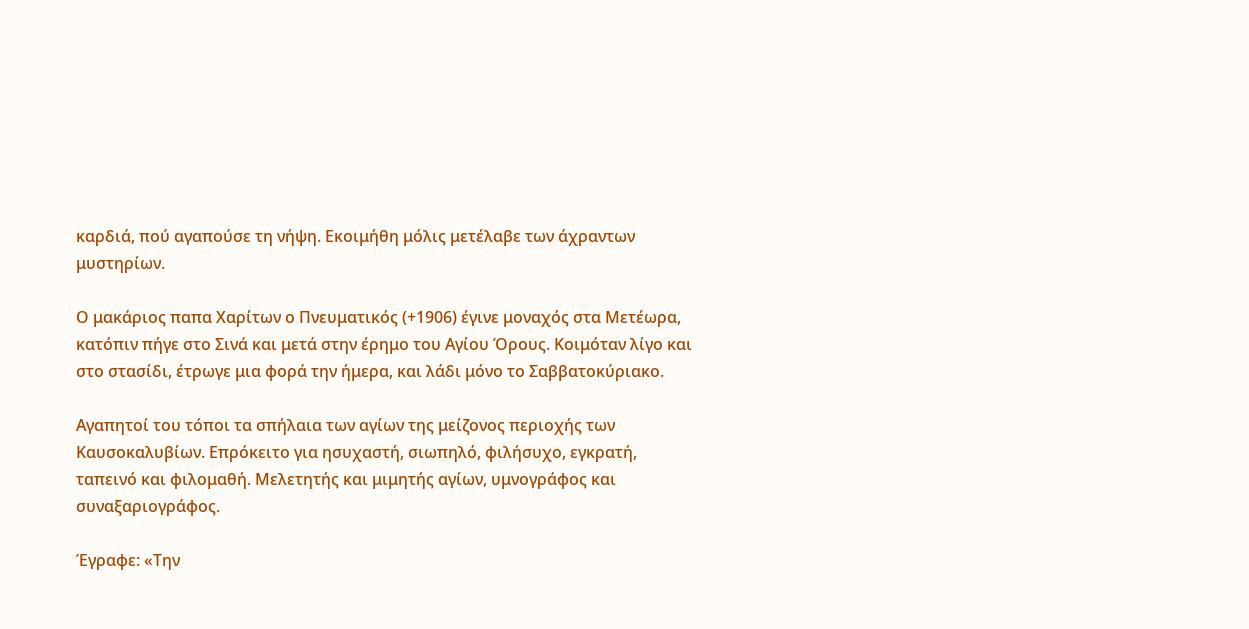καρδιά, πού αγαπούσε τη νήψη. Εκοιμήθη μόλις μετέλαβε των άχραντων μυστηρίων.

Ο μακάριος παπα Χαρίτων ο Πνευματικός (+1906) έγινε μοναχός στα Μετέωρα, κατόπιν πήγε στο Σινά και μετά στην έρημο του Αγίου Όρους. Κοιμόταν λίγο και στο στασίδι, έτρωγε μια φορά την ήμερα, και λάδι μόνο το Σαββατοκύριακο.

Αγαπητοί του τόποι τα σπήλαια των αγίων της μείζονος περιοχής των Καυσοκαλυβίων. Επρόκειτο για ησυχαστή, σιωπηλό, φιλήσυχο, εγκρατή, ταπεινό και φιλομαθή. Μελετητής και μιμητής αγίων, υμνογράφος και συναξαριογράφος.

Έγραφε: «Την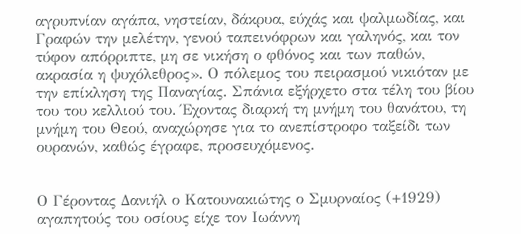αγρυπνίαν αγάπα, νηστείαν, δάκρυα, εύχάς και ψαλμωδίας, και Γραφών την μελέτην, γενού ταπεινόφρων και γαληνός, και τον τύφον απόρριπτε, μη σε νικήση ο φθόνος και των παθών, ακρασία η ψυχόλεθρος». Ο πόλεμος του πειρασμού νικιόταν με την επίκληση της Παναγίας. Σπάνια εξήρχετο στα τέλη του βίου του του κελλιού του. Έχοντας διαρκή τη μνήμη του θανάτου, τη μνήμη του Θεού, αναχώρησε για το ανεπίστροφο ταξείδι των ουρανών, καθώς έγραφε, προσευχόμενος.


Ο Γέροντας Δανιήλ ο Κατουνακιώτης ο Σμυρναίος (+1929) αγαπητούς του οσίους είχε τον Ιωάννη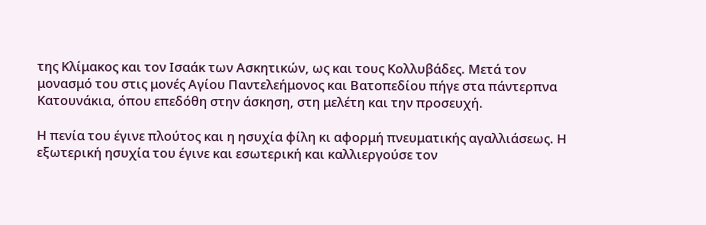της Κλίμακος και τον Ισαάκ των Ασκητικών, ως και τους Κολλυβάδες. Μετά τον μονασμό του στις μονές Αγίου Παντελεήμονος και Βατοπεδίου πήγε στα πάντερπνα Κατουνάκια, όπου επεδόθη στην άσκηση, στη μελέτη και την προσευχή.

Η πενία του έγινε πλούτος και η ησυχία φίλη κι αφορμή πνευματικής αγαλλιάσεως. Η εξωτερική ησυχία του έγινε και εσωτερική και καλλιεργούσε τον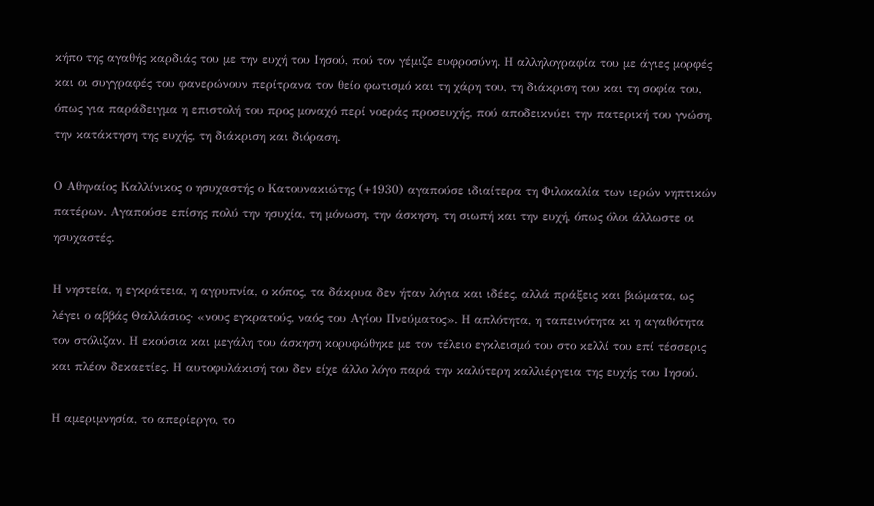κήπο της αγαθής καρδιάς του με την ευχή του Ιησού, πού τον γέμιζε ευφροσύνη. Η αλληλογραφία του με άγιες μορφές και οι συγγραφές του φανερώνουν περίτρανα τον θείο φωτισμό και τη χάρη του, τη διάκριση του και τη σοφία του, όπως για παράδειγμα η επιστολή του προς μοναχό περί νοεράς προσευχής, πού αποδεικνύει την πατερική του γνώση, την κατάκτηση της ευχής, τη διάκριση και διόραση.

Ο Αθηναίος Καλλίνικος ο ησυχαστής ο Κατουνακιώτης (+1930) αγαπούσε ιδιαίτερα τη Φιλοκαλία των ιερών νηπτικών πατέρων. Αγαπούσε επίσης πολύ την ησυχία, τη μόνωση, την άσκηση, τη σιωπή και την ευχή, όπως όλοι άλλωστε οι ησυχαστές.

Η νηστεία, η εγκράτεια, η αγρυπνία, ο κόπος, τα δάκρυα δεν ήταν λόγια και ιδέες, αλλά πράξεις και βιώματα, ως λέγει ο αββάς Θαλλάσιος· «νους εγκρατούς, ναός του Αγίου Πνεύματος». Η απλότητα, η ταπεινότητα κι η αγαθότητα τον στόλιζαν. Η εκούσια και μεγάλη του άσκηση κορυφώθηκε με τον τέλειο εγκλεισμό του στο κελλί του επί τέσσερις και πλέον δεκαετίες. Η αυτοφυλάκισή του δεν είχε άλλο λόγο παρά την καλύτερη καλλιέργεια της ευχής του Ιησού.

Η αμεριμνησία, το απερίεργο, το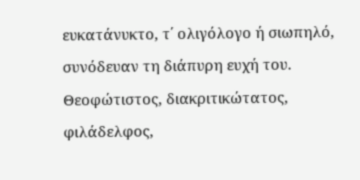ευκατάνυκτο, τ΄ ολιγόλογο ή σιωπηλό, συνόδευαν τη διάπυρη ευχή του. Θεοφώτιστος, διακριτικώτατος, φιλάδελφος,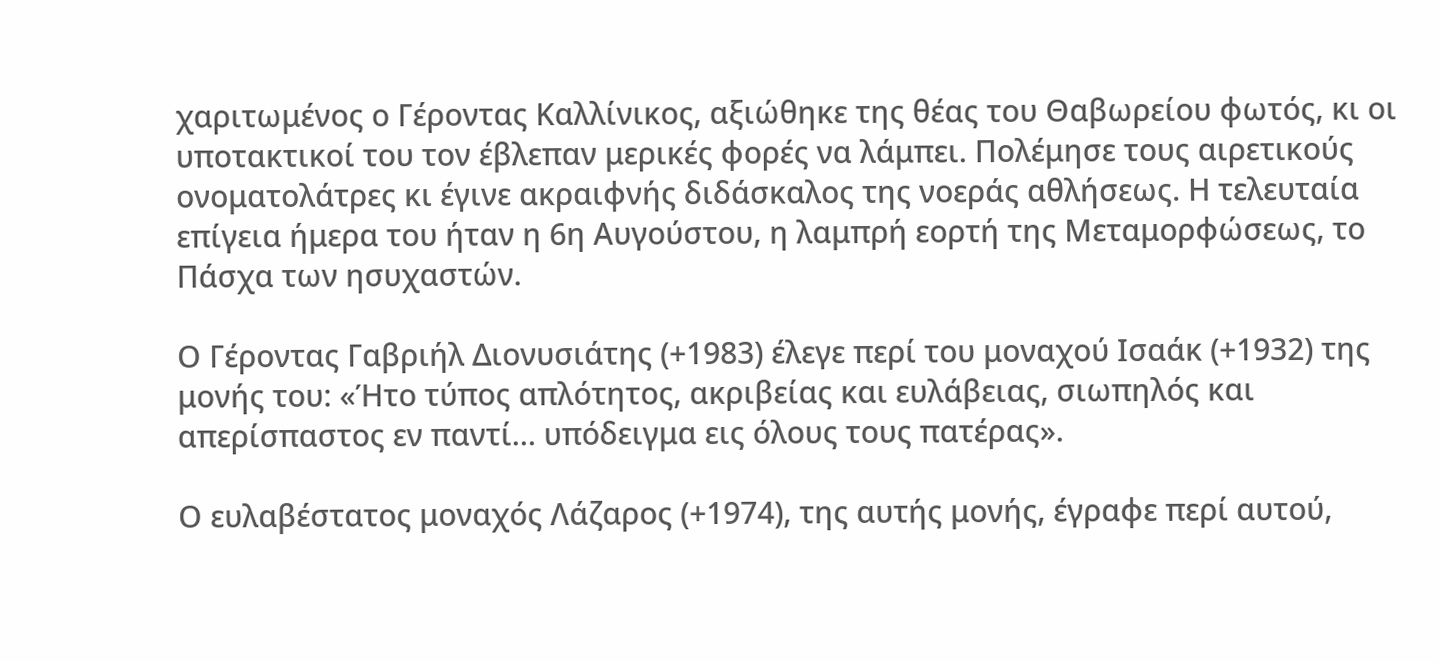χαριτωμένος ο Γέροντας Καλλίνικος, αξιώθηκε της θέας του Θαβωρείου φωτός, κι οι υποτακτικοί του τον έβλεπαν μερικές φορές να λάμπει. Πολέμησε τους αιρετικούς ονοματολάτρες κι έγινε ακραιφνής διδάσκαλος της νοεράς αθλήσεως. Η τελευταία επίγεια ήμερα του ήταν η 6η Αυγούστου, η λαμπρή εορτή της Μεταμορφώσεως, το Πάσχα των ησυχαστών.

Ο Γέροντας Γαβριήλ Διονυσιάτης (+1983) έλεγε περί του μοναχού Ισαάκ (+1932) της μονής του: «Ήτο τύπος απλότητος, ακριβείας και ευλάβειας, σιωπηλός και απερίσπαστος εν παντί… υπόδειγμα εις όλους τους πατέρας».

Ο ευλαβέστατος μοναχός Λάζαρος (+1974), της αυτής μονής, έγραφε περί αυτού,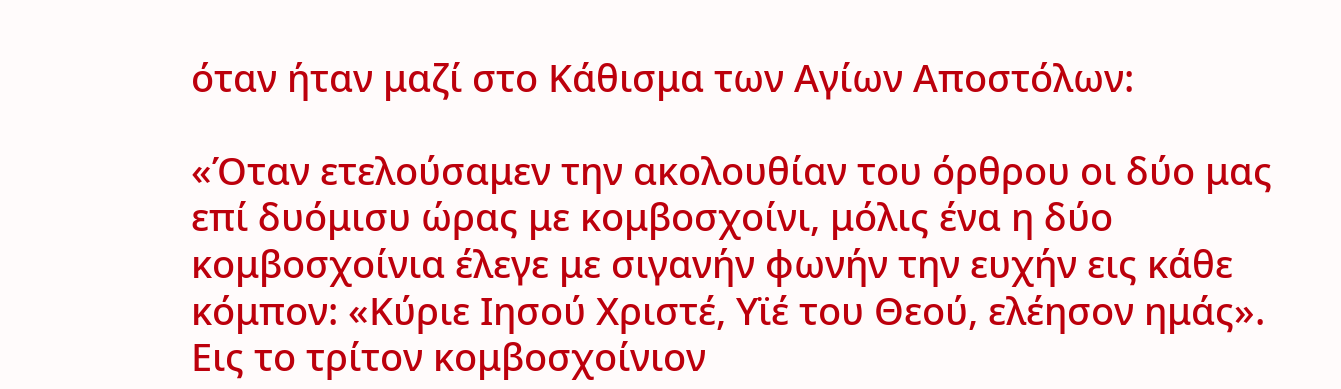όταν ήταν μαζί στο Κάθισμα των Αγίων Αποστόλων:

«Όταν ετελούσαμεν την ακολουθίαν του όρθρου οι δύο μας επί δυόμισυ ώρας με κομβοσχοίνι, μόλις ένα η δύο κομβοσχοίνια έλεγε με σιγανήν φωνήν την ευχήν εις κάθε κόμπον: «Κύριε Ιησού Χριστέ, Υϊέ του Θεού, ελέησον ημάς». Εις το τρίτον κομβοσχοίνιον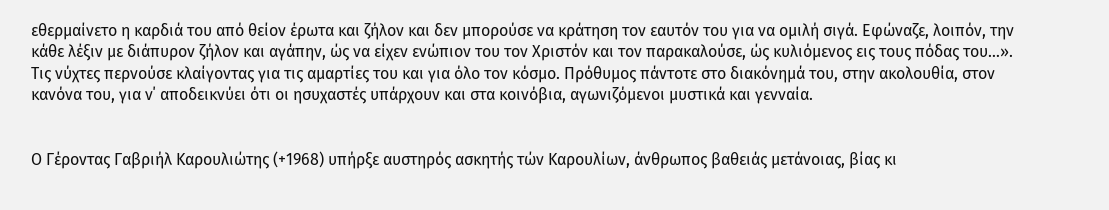εθερμαίνετο η καρδιά του από θείον έρωτα και ζήλον και δεν μπορούσε να κράτηση τον εαυτόν του για να ομιλή σιγά. Εφώναζε, λοιπόν, την κάθε λέξιν με διάπυρον ζήλον και αγάπην, ώς να είχεν ενώπιον του τον Χριστόν και τον παρακαλούσε, ώς κυλιόμενος εις τους πόδας του…». Τις νύχτες περνούσε κλαίγοντας για τις αμαρτίες του και για όλο τον κόσμο. Πρόθυμος πάντοτε στο διακόνημά του, στην ακολουθία, στον κανόνα του, για ν΄ αποδεικνύει ότι οι ησυχαστές υπάρχουν και στα κοινόβια, αγωνιζόμενοι μυστικά και γενναία.


Ο Γέροντας Γαβριήλ Καρουλιώτης (+1968) υπήρξε αυστηρός ασκητής τών Καρουλίων, άνθρωπος βαθειάς μετάνοιας, βίας κι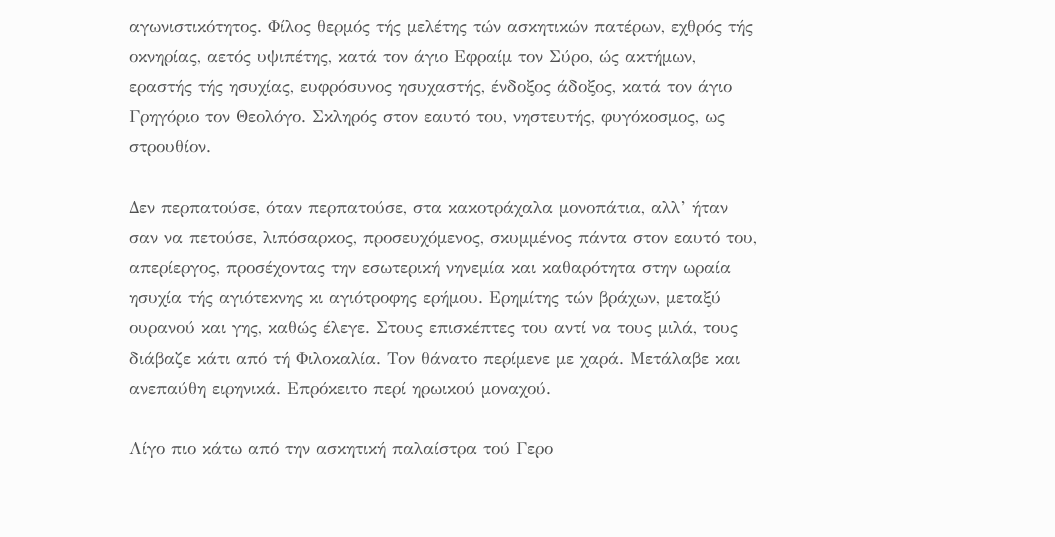αγωνιστικότητος. Φίλος θερμός τής μελέτης τών ασκητικών πατέρων, εχθρός τής οκνηρίας, αετός υψιπέτης, κατά τον άγιο Εφραίμ τον Σύρο, ώς ακτήμων, εραστής τής ησυχίας, ευφρόσυνος ησυχαστής, ένδοξος άδοξος, κατά τον άγιο Γρηγόριο τον Θεολόγο. Σκληρός στον εαυτό του, νηστευτής, φυγόκοσμος, ως στρουθίον.

Δεν περπατούσε, όταν περπατούσε, στα κακοτράχαλα μονοπάτια, αλλ’ ήταν σαν να πετούσε, λιπόσαρκος, προσευχόμενος, σκυμμένος πάντα στον εαυτό του, απερίεργος, προσέχοντας την εσωτερική νηνεμία και καθαρότητα στην ωραία ησυχία τής αγιότεκνης κι αγιότροφης ερήμου. Ερημίτης τών βράχων, μεταξύ ουρανού και γης, καθώς έλεγε. Στους επισκέπτες του αντί να τους μιλά, τους διάβαζε κάτι από τή Φιλοκαλία. Τον θάνατο περίμενε με χαρά. Μετάλαβε και ανεπαύθη ειρηνικά. Επρόκειτο περί ηρωικού μοναχού.

Λίγο πιο κάτω από την ασκητική παλαίστρα τού Γερο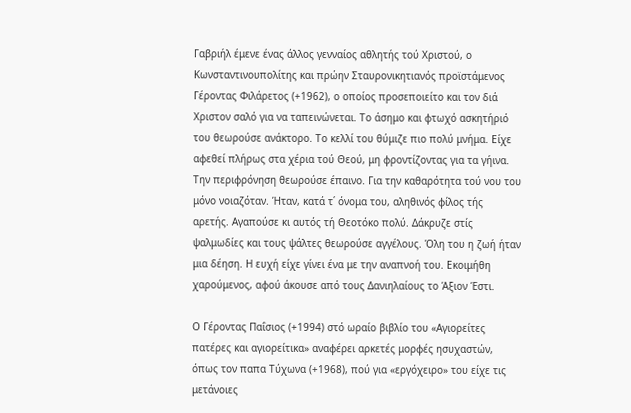Γαβριήλ έμενε ένας άλλος γενναίος αθλητής τού Χριστού, ο Κωνσταντινουπολίτης και πρώην Σταυρονικητιανός προϊστάμενος Γέροντας Φιλάρετος (+1962), ο οποίος προσεποιείτο και τον διά Χριστον σαλό για να ταπεινώνεται. Το άσημο και φτωχό ασκητήριό του θεωρούσε ανάκτορο. Το κελλί του θύμιζε πιο πολύ μνήμα. Είχε αφεθεί πλήρως στα χέρια τού Θεού, μη φροντίζοντας για τα γήινα. Την περιφρόνηση θεωρούσε έπαινο. Για την καθαρότητα τού νου του μόνο νοιαζόταν. Ήταν, κατά τ΄ όνομα του, αληθινός φίλος τής αρετής. Αγαπούσε κι αυτός τή Θεοτόκο πολύ. Δάκρυζε στίς ψαλμωδίες και τους ψάλτες θεωρούσε αγγέλους. Όλη του η ζωή ήταν μια δέηση. Η ευχή είχε γίνει ένα με την αναπνοή του. Εκοιμήθη χαρούμενος, αφού άκουσε από τους Δανιηλαίους το Άξιον Έστι.

Ο Γέροντας Παΐσιος (+1994) στό ωραίο βιβλίο του «Αγιορείτες πατέρες και αγιορείτικα» αναφέρει αρκετές μορφές ησυχαστών, όπως τον παπα Τύχωνα (+1968), πού για «εργόχειρο» του είχε τις μετάνοιες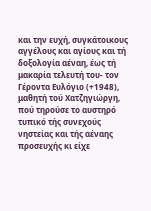και την ευχή, συγκάτοικους αγγέλους και αγίους και τή δοξολογία αέναη, έως τή μακαρία τελευτή του- τον Γέροντα Ευλόγιο (+1948), μαθητή τού Χατζηγιώργη, πού τηρούσε το αυστηρό τυπικό τής συνεχούς νηστείας και τής αέναης προσευχής κι είχε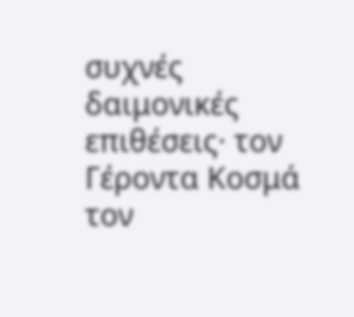συχνές δαιμονικές επιθέσεις· τον Γέροντα Κοσμά τον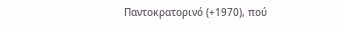Παντοκρατορινό (+1970), πού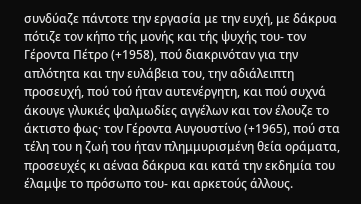συνδύαζε πάντοτε την εργασία με την ευχή, με δάκρυα πότιζε τον κήπο τής μονής και τής ψυχής του- τον Γέροντα Πέτρο (+1958), πού διακρινόταν για την απλότητα και την ευλάβεια του, την αδιάλειπτη προσευχή, πού τού ήταν αυτενέργητη, και πού συχνά άκουγε γλυκιές ψαλμωδίες αγγέλων και τον έλουζε το άκτιστο φως· τον Γέροντα Αυγουστίνο (+1965), πού στα τέλη του η ζωή του ήταν πλημμυρισμένη θεία οράματα, προσευχές κι αέναα δάκρυα και κατά την εκδημία του έλαμψε το πρόσωπο του- και αρκετούς άλλους.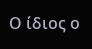Ο ίδιος ο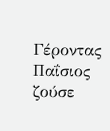Γέροντας Παΐσιος ζούσε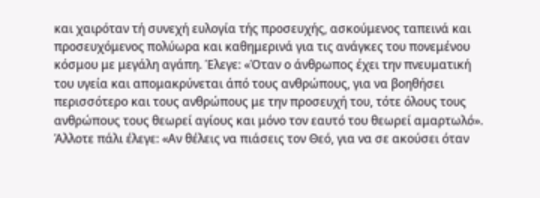και χαιρόταν τή συνεχή ευλογία τής προσευχής, ασκούμενος ταπεινά και προσευχόμενος πολύωρα και καθημερινά για τις ανάγκες του πονεμένου κόσμου με μεγάλη αγάπη. Έλεγε: «Όταν ο άνθρωπος έχει την πνευματική του υγεία και απομακρύνεται άπό τους ανθρώπους, για να βοηθήσει περισσότερο και τους ανθρώπους με την προσευχή του, τότε όλους τους ανθρώπους τους θεωρεί αγίους και μόνο τον εαυτό του θεωρεί αμαρτωλό». Άλλοτε πάλι έλεγε: «Αν θέλεις να πιάσεις τον Θεό, για να σε ακούσει όταν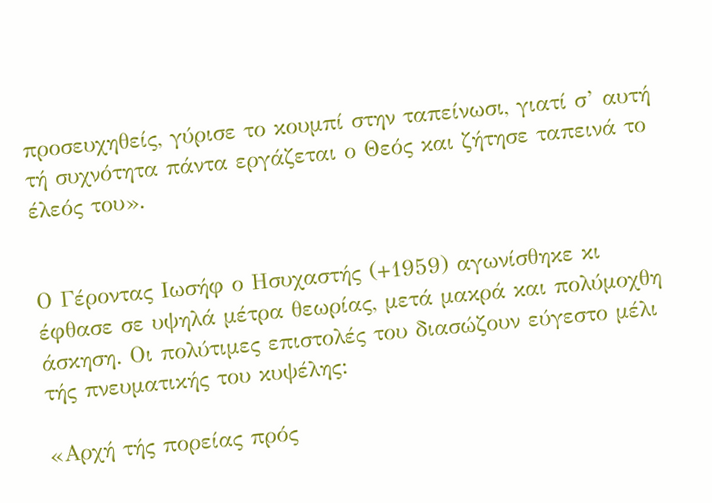προσευχηθείς, γύρισε το κουμπί στην ταπείνωσι, γιατί σ’ αυτή τή συχνότητα πάντα εργάζεται ο Θεός και ζήτησε ταπεινά το έλεός του».


Ο Γέροντας Ιωσήφ ο Ησυχαστής (+1959) αγωνίσθηκε κι έφθασε σε υψηλά μέτρα θεωρίας, μετά μακρά και πολύμοχθη άσκηση. Οι πολύτιμες επιστολές του διασώζουν εύγεστο μέλι τής πνευματικής του κυψέλης:

«Αρχή τής πορείας πρός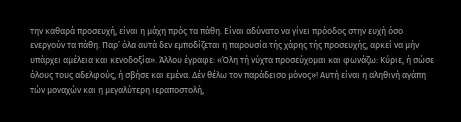την καθαρά προσευχή, είναι η μάχη πρός τα πάθη. Είναι αδύνατο να γίνει πρόοδος στην ευχή όσο ενεργούν τα πάθη. Παρ’ όλα αυτά δεν εμποδίζεται η παρουσία τής χάρης τής προσευχής, αρκεί να μήν υπάρχει αμέλεια και κενοδοξία». Άλλου έγραφε: «Όλη τή νύχτα προσεύχομαι και φωνάζω: Κύριε, ή σώσε όλους τους αδελφούς, ή σβήσε και εμένα. Δέν θέλω τον παράδεισο μόνος»! Αυτή είναι η αληθινή αγάπη τών μοναχών και η μεγαλύτερη ιεραποστολή,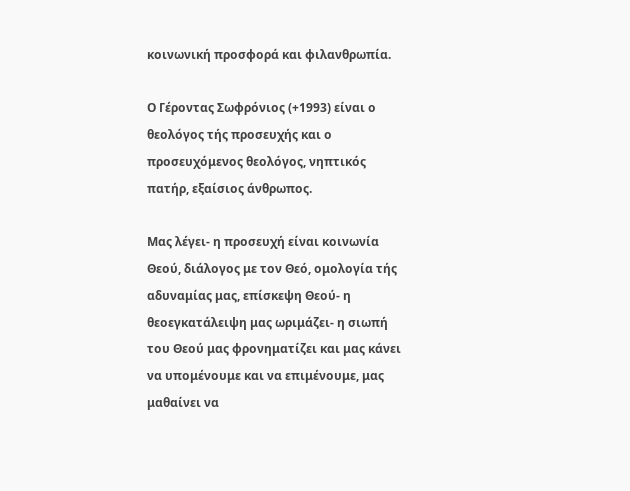κοινωνική προσφορά και φιλανθρωπία.

Ο Γέροντας Σωφρόνιος (+1993) είναι ο θεολόγος τής προσευχής και ο προσευχόμενος θεολόγος, νηπτικός πατήρ, εξαίσιος άνθρωπος.

Μας λέγει- η προσευχή είναι κοινωνία Θεού, διάλογος με τον Θεό, ομολογία τής αδυναμίας μας, επίσκεψη Θεού- η θεοεγκατάλειψη μας ωριμάζει- η σιωπή του Θεού μας φρονηματίζει και μας κάνει να υπομένουμε και να επιμένουμε, μας μαθαίνει να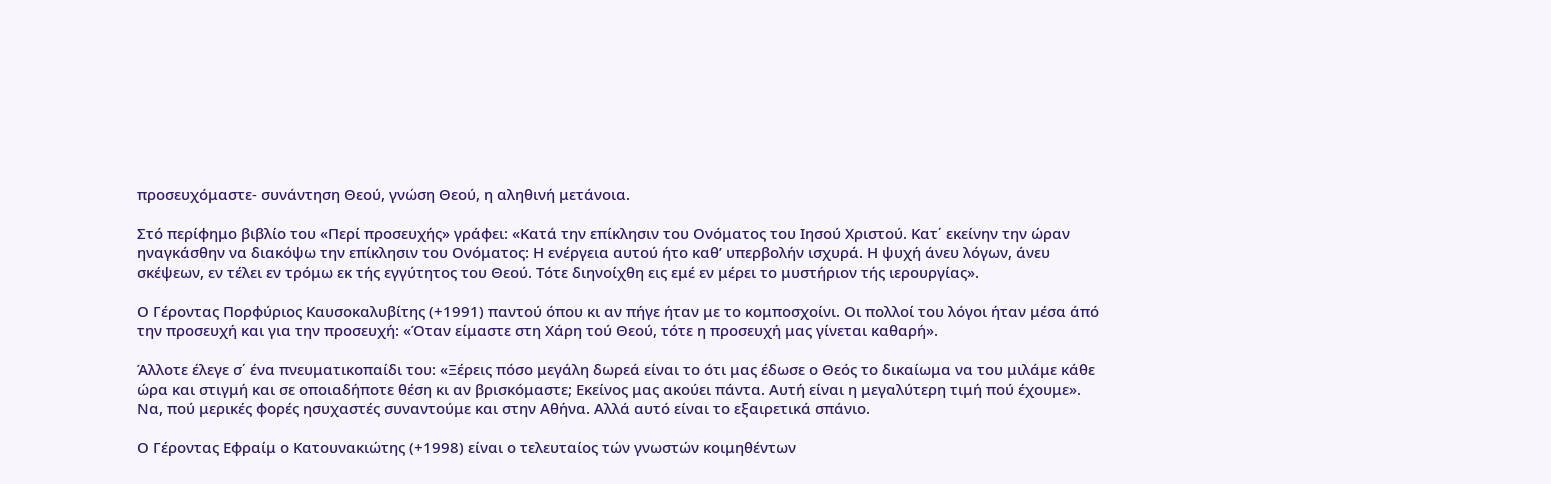προσευχόμαστε- συνάντηση Θεού, γνώση Θεού, η αληθινή μετάνοια.

Στό περίφημο βιβλίο του «Περί προσευχής» γράφει: «Κατά την επίκλησιν του Ονόματος του Ιησού Χριστού. Κατ΄ εκείνην την ώραν ηναγκάσθην να διακόψω την επίκλησιν του Ονόματος: Η ενέργεια αυτού ήτο καθ’ υπερβολήν ισχυρά. Η ψυχή άνευ λόγων, άνευ σκέψεων, εν τέλει εν τρόμω εκ τής εγγύτητος του Θεού. Τότε διηνοίχθη εις εμέ εν μέρει το μυστήριον τής ιερουργίας».

Ο Γέροντας Πορφύριος Καυσοκαλυβίτης (+1991) παντού όπου κι αν πήγε ήταν με το κομποσχοίνι. Οι πολλοί του λόγοι ήταν μέσα άπό την προσευχή και για την προσευχή: «Όταν είμαστε στη Χάρη τού Θεού, τότε η προσευχή μας γίνεται καθαρή».

Άλλοτε έλεγε σ΄ ένα πνευματικοπαίδι του: «Ξέρεις πόσο μεγάλη δωρεά είναι το ότι μας έδωσε ο Θεός το δικαίωμα να του μιλάμε κάθε ώρα και στιγμή και σε οποιαδήποτε θέση κι αν βρισκόμαστε; Εκείνος μας ακούει πάντα. Αυτή είναι η μεγαλύτερη τιμή πού έχουμε». Να, πού μερικές φορές ησυχαστές συναντούμε και στην Αθήνα. Αλλά αυτό είναι το εξαιρετικά σπάνιο.

Ο Γέροντας Εφραίμ ο Κατουνακιώτης (+1998) είναι ο τελευταίος τών γνωστών κοιμηθέντων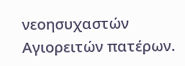νεοησυχαστών Αγιορειτών πατέρων.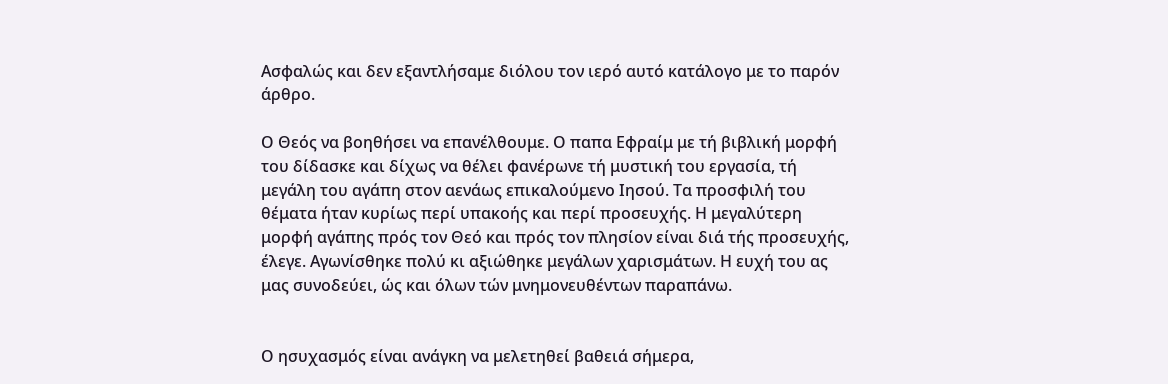Ασφαλώς και δεν εξαντλήσαμε διόλου τον ιερό αυτό κατάλογο με το παρόν άρθρο.

Ο Θεός να βοηθήσει να επανέλθουμε. Ο παπα Εφραίμ με τή βιβλική μορφή του δίδασκε και δίχως να θέλει φανέρωνε τή μυστική του εργασία, τή μεγάλη του αγάπη στον αενάως επικαλούμενο Ιησού. Τα προσφιλή του θέματα ήταν κυρίως περί υπακοής και περί προσευχής. Η μεγαλύτερη μορφή αγάπης πρός τον Θεό και πρός τον πλησίον είναι διά τής προσευχής, έλεγε. Αγωνίσθηκε πολύ κι αξιώθηκε μεγάλων χαρισμάτων. Η ευχή του ας μας συνοδεύει, ώς και όλων τών μνημονευθέντων παραπάνω.


Ο ησυχασμός είναι ανάγκη να μελετηθεί βαθειά σήμερα,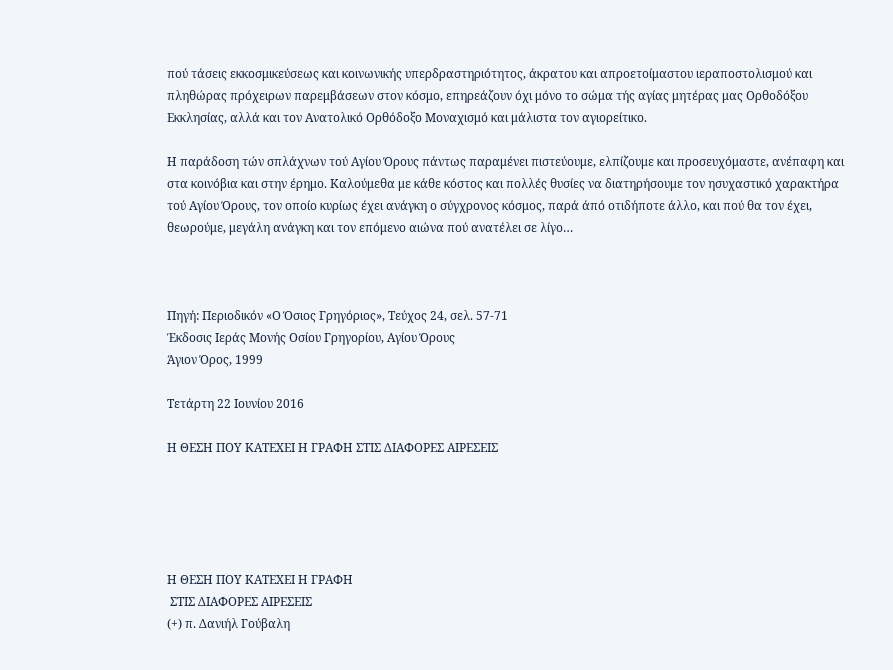πού τάσεις εκκοσμικεύσεως και κοινωνικής υπερδραστηριότητος, άκρατου και απροετοίμαστου ιεραποστολισμού και πληθώρας πρόχειρων παρεμβάσεων στον κόσμο, επηρεάζουν όχι μόνο το σώμα τής αγίας μητέρας μας Ορθοδόξου Εκκλησίας, αλλά και τον Ανατολικό Ορθόδοξο Μοναχισμό και μάλιστα τον αγιορείτικο.

Η παράδοση τών σπλάχνων τού Αγίου Όρους πάντως παραμένει πιστεύουμε, ελπίζουμε και προσευχόμαστε, ανέπαφη και στα κοινόβια και στην έρημο. Καλούμεθα με κάθε κόστος και πολλές θυσίες να διατηρήσουμε τον ησυχαστικό χαρακτήρα τού Αγίου Όρους, τον οποίο κυρίως έχει ανάγκη ο σύγχρονος κόσμος, παρά άπό οτιδήποτε άλλο, και πού θα τον έχει, θεωρούμε, μεγάλη ανάγκη και τον επόμενο αιώνα πού ανατέλει σε λίγο…



Πηγή: Περιοδικόν «Ο Όσιος Γρηγόριος», Τεύχος 24, σελ. 57-71
Έκδοσις Ιεράς Μονής Οσίου Γρηγορίου, Αγίου Όρους
Άγιον Όρος, 1999

Τετάρτη 22 Ιουνίου 2016

Η ΘΕΣΗ ΠΟΥ ΚΑΤΕΧΕΙ Η ΓΡΑΦΗ ΣΤΙΣ ΔΙΑΦΟΡΕΣ ΑΙΡΕΣΕΙΣ





Η ΘΕΣΗ ΠΟΥ ΚΑΤΕΧΕΙ Η ΓΡΑΦΗ
 ΣΤΙΣ ΔΙΑΦΟΡΕΣ ΑΙΡΕΣΕΙΣ
(+) π. Δανιήλ Γούβαλη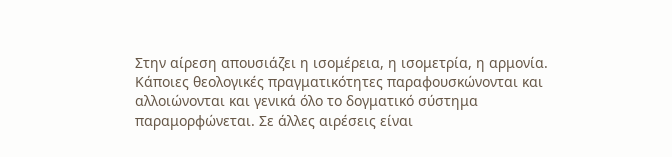Στην αίρεση απουσιάζει η ισομέρεια, η ισομετρία, η αρμονία. Κάποιες θεολογικές πραγματικότητες παραφουσκώνονται και αλλοιώνονται και γενικά όλο το δογματικό σύστημα παραμορφώνεται. Σε άλλες αιρέσεις είναι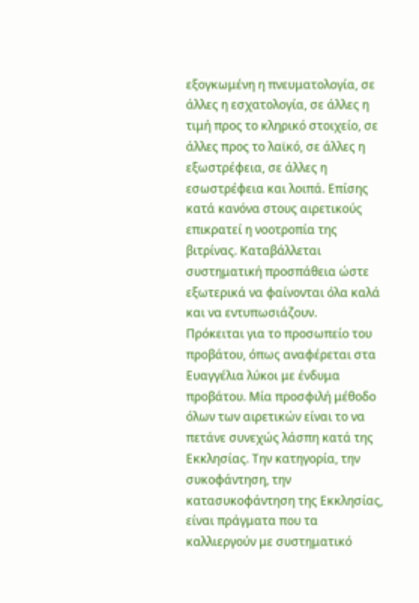εξογκωμένη η πνευματολογία, σε άλλες η εσχατολογία, σε άλλες η τιμή προς το κληρικό στοιχείο, σε άλλες προς το λαϊκό, σε άλλες η εξωστρέφεια, σε άλλες η εσωστρέφεια και λοιπά. Επίσης κατά κανόνα στους αιρετικούς επικρατεί η νοοτροπία της βιτρίνας. Καταβάλλεται συστηματική προσπάθεια ώστε εξωτερικά να φαίνονται όλα καλά και να εντυπωσιάζουν.
Πρόκειται για το προσωπείο του προβάτου, όπως αναφέρεται στα Ευαγγέλια λύκοι με ένδυμα προβάτου. Μία προσφιλή μέθοδο όλων των αιρετικών είναι το να πετάνε συνεχώς λάσπη κατά της Εκκλησίας. Την κατηγορία, την συκοφάντηση, την κατασυκοφάντηση της Εκκλησίας, είναι πράγματα που τα καλλιεργούν με συστηματικό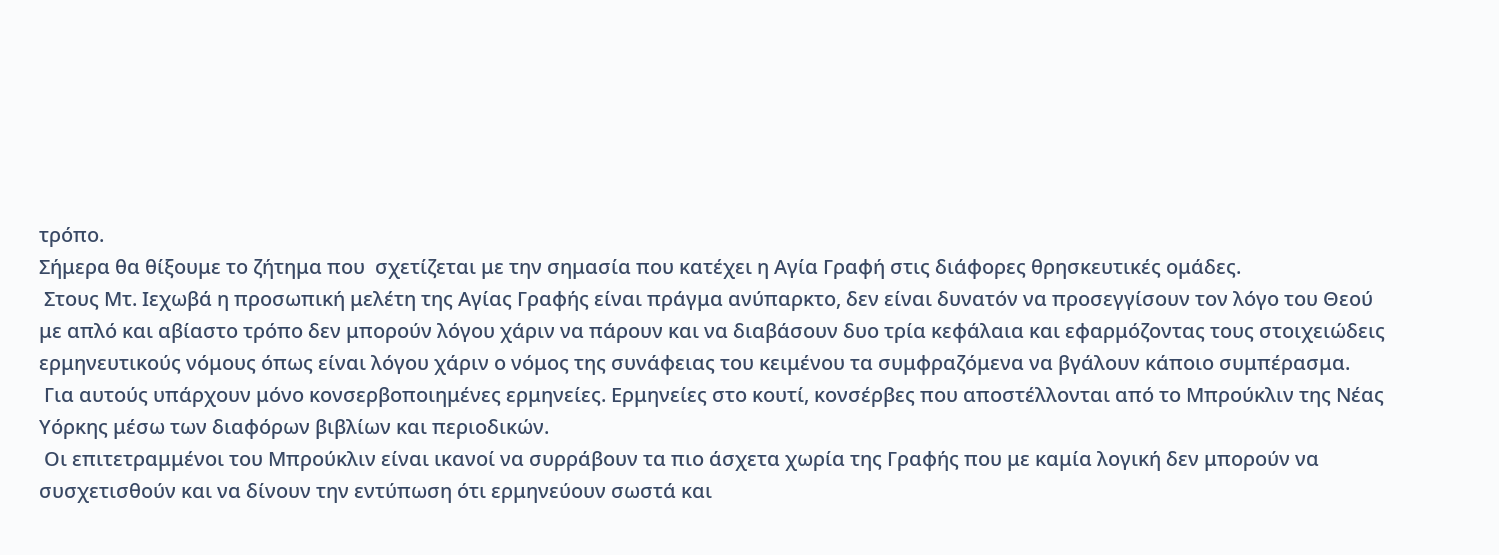τρόπο.
Σήμερα θα θίξουμε το ζήτημα που  σχετίζεται με την σημασία που κατέχει η Αγία Γραφή στις διάφορες θρησκευτικές ομάδες.
 Στους Μτ. Ιεχωβά η προσωπική μελέτη της Αγίας Γραφής είναι πράγμα ανύπαρκτο, δεν είναι δυνατόν να προσεγγίσουν τον λόγο του Θεού με απλό και αβίαστο τρόπο δεν μπορούν λόγου χάριν να πάρουν και να διαβάσουν δυο τρία κεφάλαια και εφαρμόζοντας τους στοιχειώδεις ερμηνευτικούς νόμους όπως είναι λόγου χάριν ο νόμος της συνάφειας του κειμένου τα συμφραζόμενα να βγάλουν κάποιο συμπέρασμα.
 Για αυτούς υπάρχουν μόνο κονσερβοποιημένες ερμηνείες. Ερμηνείες στο κουτί, κονσέρβες που αποστέλλονται από το Μπρούκλιν της Νέας Υόρκης μέσω των διαφόρων βιβλίων και περιοδικών.
 Οι επιτετραμμένοι του Μπρούκλιν είναι ικανοί να συρράβουν τα πιο άσχετα χωρία της Γραφής που με καμία λογική δεν μπορούν να συσχετισθούν και να δίνουν την εντύπωση ότι ερμηνεύουν σωστά και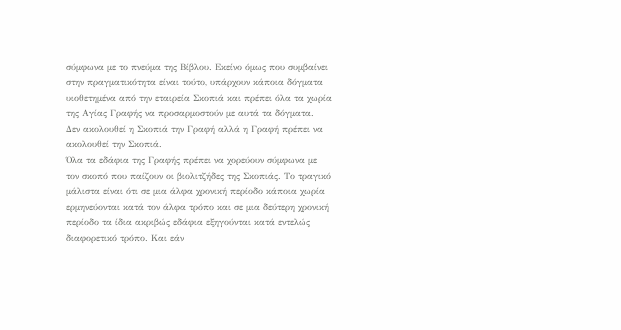σύμφωνα με το πνεύμα της Βίβλου. Εκείνο όμως που συμβαίνει στην πραγματικότητα είναι τούτο, υπάρχουν κάποια δόγματα υιοθετημένα από την εταιρεία Σκοπιά και πρέπει όλα τα χωρία της Αγίας Γραφής να προσαρμοστούν με αυτά τα δόγματα.
Δεν ακολουθεί η Σκοπιά την Γραφή αλλά η Γραφή πρέπει να ακολουθεί την Σκοπιά.
Όλα τα εδάφια της Γραφής πρέπει να χορεύουν σύμφωνα με τον σκοπό που παίζουν οι βιολιτζήδες της Σκοπιάς. Το τραγικό μάλιστα είναι ότι σε μια άλφα χρονική περίοδο κάποια χωρία ερμηνεύονται κατά τον άλφα τρόπο και σε μια δεύτερη χρονική περίοδο τα ίδια ακριβώς εδάφια εξηγούνται κατά εντελώς διαφορετικό τρόπο. Και εάν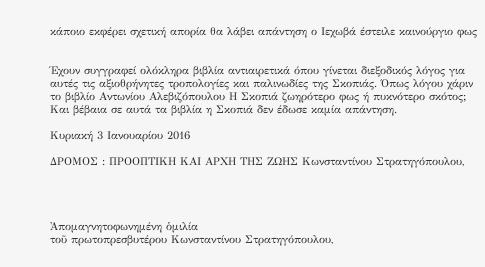κάποιο εκφέρει σχετική απορία θα λάβει απάντηση ο Ιεχωβά έστειλε καινούργιο φως


Έχουν συγγραφεί ολόκληρα βιβλία αντιαιρετικά όπου γίνεται διεξοδικός λόγος για αυτές τις αξιοθρήνητες τροπολογίες και παλινωδίες της Σκοπιάς. Όπως λόγου χάριν το βιβλίο Αντωνίου Αλεβιζόπουλου Η Σκοπιά ζωηρότερο φως ή πυκνότερο σκότος;
Και βέβαια σε αυτά τα βιβλία η Σκοπιά δεν έδωσε καμία απάντηση.

Κυριακή 3 Ιανουαρίου 2016

ΔΡΟΜΟΣ : ΠΡΟΟΠΤΙΚΗ ΚΑΙ ΑΡΧΗ ΤΗΣ ΖΩΗΣ Κωνσταντίνου Στρατηγόπουλου,




Ἀπομαγνητοφωνημένη ὁμιλία
τοῦ πρωτοπρεσβυτέρου Κωνσταντίνου Στρατηγόπουλου,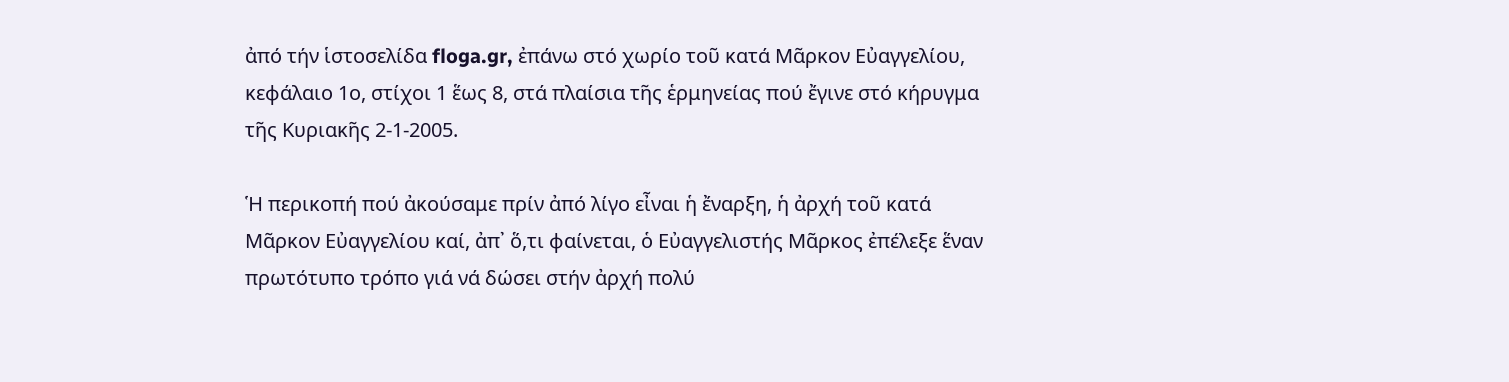ἀπό τήν ἱστοσελίδα floga.gr, ἐπάνω στό χωρίο τοῦ κατά Μᾶρκον Εὐαγγελίου, κεφάλαιο 1ο, στίχοι 1 ἕως 8, στά πλαίσια τῆς ἑρμηνείας πού ἔγινε στό κήρυγμα τῆς Κυριακῆς 2-1-2005.

Ἡ περικοπή πού ἀκούσαμε πρίν ἀπό λίγο εἶναι ἡ ἔναρξη, ἡ ἀρχή τοῦ κατά Μᾶρκον Εὐαγγελίου καί, ἀπ᾿ ὅ,τι φαίνεται, ὁ Εὐαγγελιστής Μᾶρκος ἐπέλεξε ἕναν πρωτότυπο τρόπο γιά νά δώσει στήν ἀρχή πολύ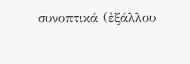συνοπτικά (ἐξάλλου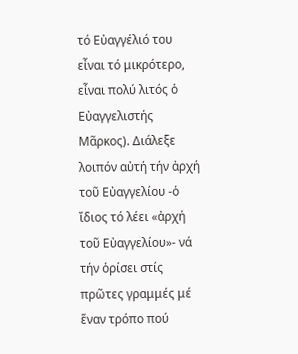τό Εὐαγγέλιό του εἶναι τό μικρότερο, εἶναι πολύ λιτός ὁ Εὐαγγελιστής Μᾶρκος). Διάλεξε λοιπόν αὐτή τήν ἀρχή τοῦ Εὐαγγελίου -ὁ ἴδιος τό λέει «ἀρχή τοῦ Εὐαγγελίου»- νά τήν ὁρίσει στίς πρῶτες γραμμές μέ ἕναν τρόπο πού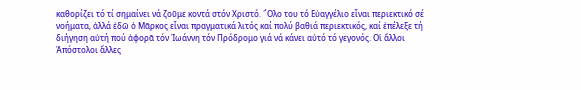καθορίζει τό τί σημαίνει νά ζοῦμε κοντά στόν Χριστό. ῞Ολο του τό Εὐαγγέλιο εἶναι περιεκτικό σέ νοήματα, ἀλλά ἐδῶ ὁ Μᾶρκος εἶναι πραγματικά λιτός καί πολύ βαθιά περιεκτικός, καί ἐπέλεξε τή διήγηση αὐτή πού ἀφορᾶ τόν Ἰωάννη τόν Πρόδρομο γιά νά κάνει αὐτό τό γεγονός. Οἱ ἄλλοι Ἀπόστολοι ἄλλες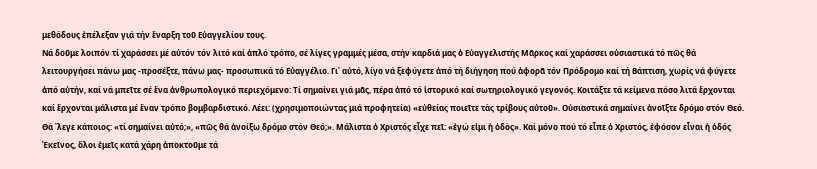μεθόδους ἐπέλεξαν γιά τήν ἔναρξη τοῦ Εὐαγγελίου τους.
Νά δοῦμε λοιπόν τί χαράσσει μέ αὐτόν τόν λιτό καί ἁπλό τρόπο, σέ λίγες γραμμές μέσα, στήν καρδιά μας ὁ Εὐαγγελιστής Μᾶρκος καί χαράσσει οὐσιαστικά τό πῶς θά λειτουργήσει πάνω μας -προσέξτε, πάνω μας- προσωπικά τό Εὐαγγέλιο. Γι᾿ αὐτό, λίγο νά ξεφύγετε ἀπό τή διήγηση πού ἀφορᾶ τόν Πρόδρομο καί τή Βάπτιση, χωρίς νά φύγετε ἀπό αὐτήν, καί νά μπεῖτε σέ ἕνα ἀνθρωπολογικό περιεχόμενο: Τί σημαίνει γιά μᾶς, πέρα ἀπό τό ἱστορικό καί σωτηριολογικό γεγονός. Κοιτάξτε τά κείμενα πόσο λιτά ἔρχονται καί ἔρχονται μάλιστα μέ ἕναν τρόπο βομβαρδιστικό. Λέει: (χρησιμοποιώντας μιά προφητεία) «εὐθείας ποιεῖτε τὰς τρίβους αὐτοῦ». Οὐσιαστικά σημαίνει ἀνοῖξτε δρόμο στόν Θεό. Θά ᾿λεγε κάποιος: «τί σημαίνει αὐτό;», «πῶς θά ἀνοίξω δρόμο στόν Θεό;». Μάλιστα ὁ Χριστός εἶχε πεῖ: «ἐγώ εἰμι ἡ ὁδὸς». Καί μόνο πού τό εἶπε ὁ Χριστός, ἐφόσον εἶναι ἡ ὁδός Ἐκεῖνος, ὅλοι ἐμεῖς κατά χάρη ἀποκτοῦμε τά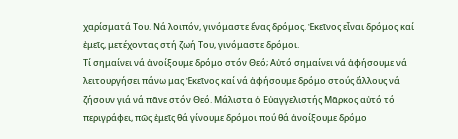χαρίσματά Του. Νά λοιπόν, γινόμαστε ἕνας δρόμος. Ἐκεῖνος εἶναι δρόμος καί ἐμεῖς, μετέχοντας στή ζωή Του, γινόμαστε δρόμοι.
Τί σημαίνει νά ἀνοίξουμε δρόμο στόν Θεό; Αὐτό σημαίνει νά ἀφήσουμε νά λειτουργήσει πάνω μας Ἐκεῖνος καί νά ἀφήσουμε δρόμο στούς ἄλλους νά ζήσουν γιά νά πᾶνε στόν Θεό. Μάλιστα ὁ Εὐαγγελιστής Μᾶρκος αὐτό τό περιγράφει, πῶς ἐμεῖς θά γίνουμε δρόμοι πού θά ἀνοίξουμε δρόμο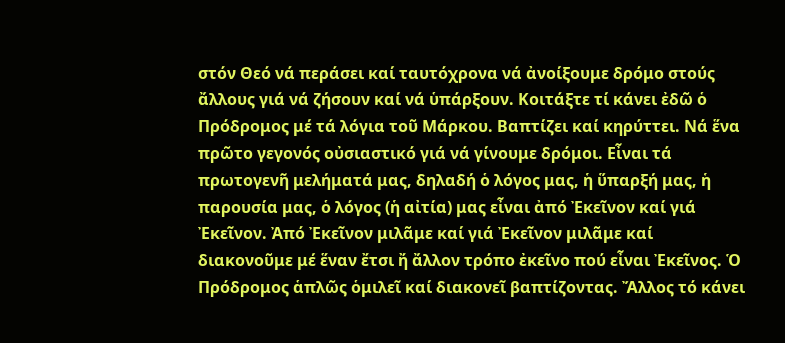στόν Θεό νά περάσει καί ταυτόχρονα νά ἀνοίξουμε δρόμο στούς ἄλλους γιά νά ζήσουν καί νά ὑπάρξουν. Κοιτάξτε τί κάνει ἐδῶ ὁ Πρόδρομος μέ τά λόγια τοῦ Μάρκου. Βαπτίζει καί κηρύττει. Νά ἕνα πρῶτο γεγονός οὐσιαστικό γιά νά γίνουμε δρόμοι. Εἶναι τά πρωτογενῆ μελήματά μας, δηλαδή ὁ λόγος μας, ἡ ὕπαρξή μας, ἡ παρουσία μας, ὁ λόγος (ἡ αἰτία) μας εἶναι ἀπό Ἐκεῖνον καί γιά Ἐκεῖνον. Ἀπό Ἐκεῖνον μιλᾶμε καί γιά Ἐκεῖνον μιλᾶμε καί διακονοῦμε μέ ἕναν ἔτσι ἤ ἄλλον τρόπο ἐκεῖνο πού εἶναι Ἐκεῖνος. Ὁ Πρόδρομος ἁπλῶς ὁμιλεῖ καί διακονεῖ βαπτίζοντας. Ἄλλος τό κάνει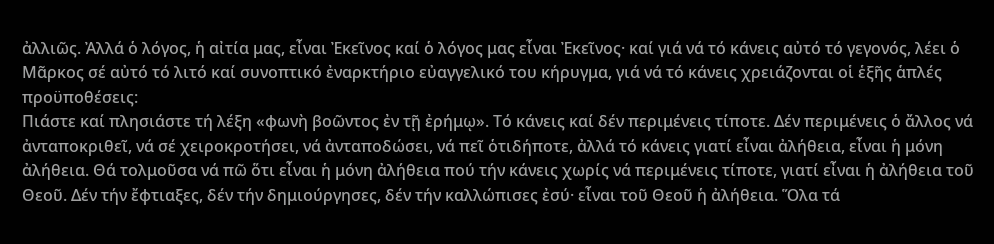ἀλλιῶς. Ἀλλά ὁ λόγος, ἡ αἰτία μας, εἶναι Ἐκεῖνος καί ὁ λόγος μας εἶναι Ἐκεῖνος· καί γιά νά τό κάνεις αὐτό τό γεγονός, λέει ὁ Μᾶρκος σέ αὐτό τό λιτό καί συνοπτικό ἐναρκτήριο εὐαγγελικό του κήρυγμα, γιά νά τό κάνεις χρειάζονται οἱ ἑξῆς ἁπλές προϋποθέσεις:
Πιάστε καί πλησιάστε τή λέξη «φωνὴ βοῶντος ἐν τῇ ἐρήμῳ». Τό κάνεις καί δέν περιμένεις τίποτε. Δέν περιμένεις ὁ ἄλλος νά ἀνταποκριθεῖ, νά σέ χειροκροτήσει, νά ἀνταποδώσει, νά πεῖ ὁτιδήποτε, ἀλλά τό κάνεις γιατί εἶναι ἀλήθεια, εἶναι ἡ μόνη ἀλήθεια. Θά τολμοῦσα νά πῶ ὅτι εἶναι ἡ μόνη ἀλήθεια πού τήν κάνεις χωρίς νά περιμένεις τίποτε, γιατί εἶναι ἡ ἀλήθεια τοῦ Θεοῦ. Δέν τήν ἔφτιαξες, δέν τήν δημιούργησες, δέν τήν καλλώπισες ἐσύ· εἶναι τοῦ Θεοῦ ἡ ἀλήθεια. Ὅλα τά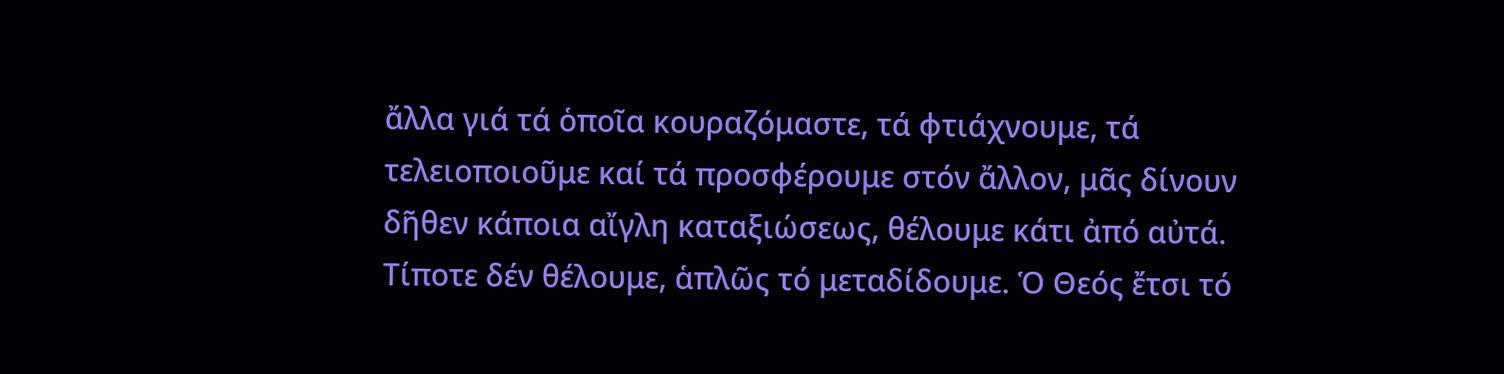ἄλλα γιά τά ὁποῖα κουραζόμαστε, τά φτιάχνουμε, τά τελειοποιοῦμε καί τά προσφέρουμε στόν ἄλλον, μᾶς δίνουν δῆθεν κάποια αἴγλη καταξιώσεως, θέλουμε κάτι ἀπό αὐτά. Τίποτε δέν θέλουμε, ἁπλῶς τό μεταδίδουμε. Ὁ Θεός ἔτσι τό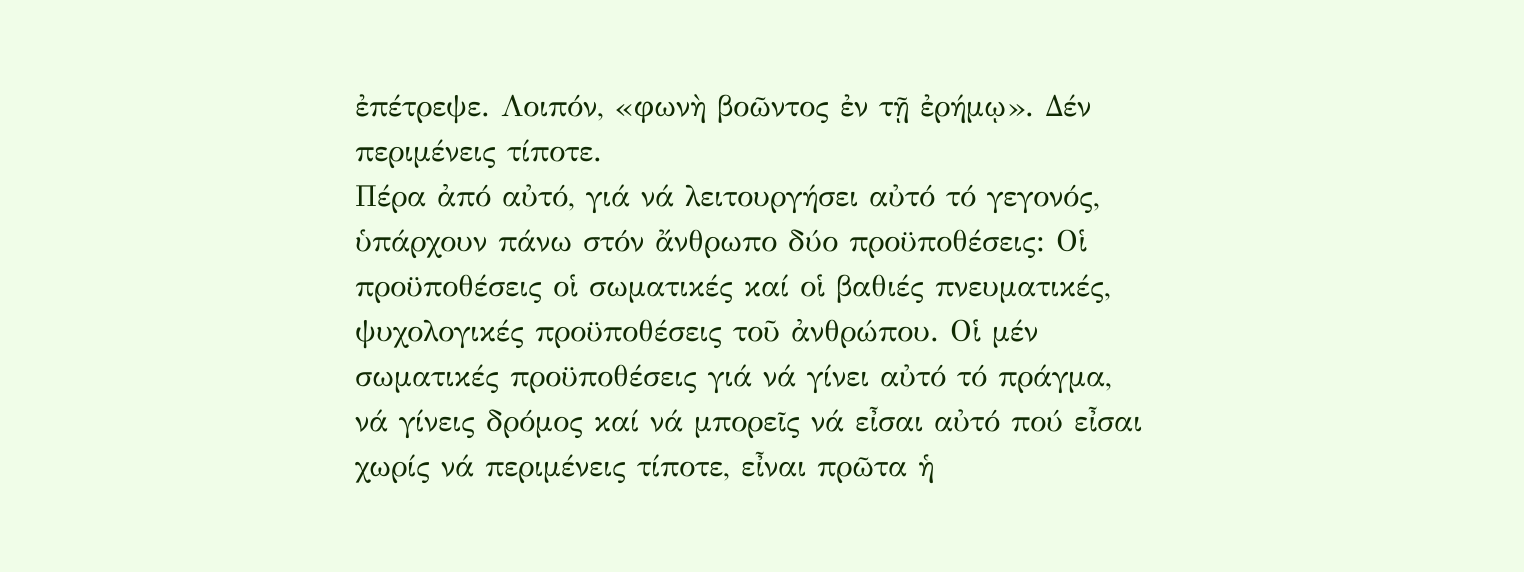ἐπέτρεψε. Λοιπόν, «φωνὴ βοῶντος ἐν τῇ ἐρήμῳ». Δέν περιμένεις τίποτε.
Πέρα ἀπό αὐτό, γιά νά λειτουργήσει αὐτό τό γεγονός, ὑπάρχουν πάνω στόν ἄνθρωπο δύο προϋποθέσεις: Οἱ προϋποθέσεις οἱ σωματικές καί οἱ βαθιές πνευματικές, ψυχολογικές προϋποθέσεις τοῦ ἀνθρώπου. Οἱ μέν σωματικές προϋποθέσεις γιά νά γίνει αὐτό τό πράγμα, νά γίνεις δρόμος καί νά μπορεῖς νά εἶσαι αὐτό πού εἶσαι χωρίς νά περιμένεις τίποτε, εἶναι πρῶτα ἡ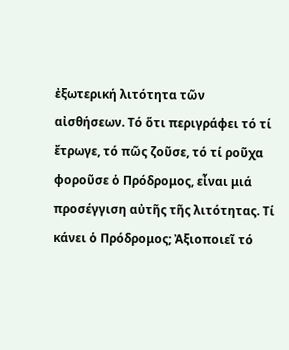ἐξωτερική λιτότητα τῶν αἰσθήσεων. Τό ὅτι περιγράφει τό τί ἔτρωγε, τό πῶς ζοῦσε, τό τί ροῦχα φοροῦσε ὁ Πρόδρομος, εἶναι μιά προσέγγιση αὐτῆς τῆς λιτότητας. Τί κάνει ὁ Πρόδρομος; Ἀξιοποιεῖ τό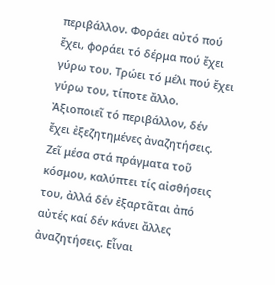περιβάλλον. Φοράει αὐτό πού ἔχει, φοράει τό δέρμα πού ἔχει γύρω του. Τρώει τό μέλι πού ἔχει γύρω του, τίποτε ἄλλο. Ἀξιοποιεῖ τό περιβάλλον, δέν ἔχει ἐξεζητημένες ἀναζητήσεις. Ζεῖ μέσα στά πράγματα τοῦ κόσμου, καλύπτει τίς αἰσθήσεις του, ἀλλά δέν ἐξαρτᾶται ἀπό αὐτές καί δέν κάνει ἄλλες ἀναζητήσεις. Εἶναι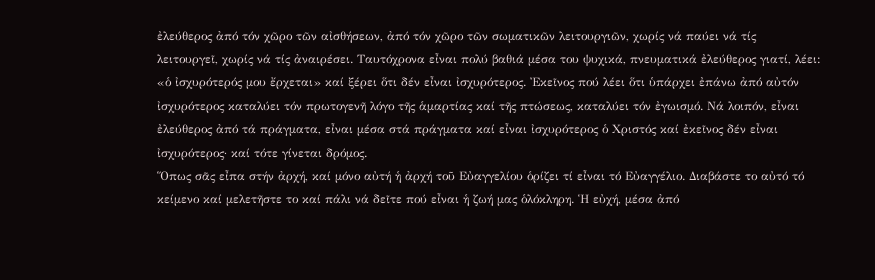ἐλεύθερος ἀπό τόν χῶρο τῶν αἰσθήσεων, ἀπό τόν χῶρο τῶν σωματικῶν λειτουργιῶν, χωρίς νά παύει νά τίς λειτουργεῖ, χωρίς νά τίς ἀναιρέσει. Ταυτόχρονα εἶναι πολύ βαθιά μέσα του ψυχικά, πνευματικά ἐλεύθερος γιατί, λέει: «ὁ ἰσχυρότερός μου ἔρχεται» καί ξέρει ὅτι δέν εἶναι ἰσχυρότερος. Ἐκεῖνος πού λέει ὅτι ὑπάρχει ἐπάνω ἀπό αὐτόν ἰσχυρότερος καταλύει τόν πρωτογενῆ λόγο τῆς ἁμαρτίας καί τῆς πτώσεως, καταλύει τόν ἐγωισμό. Νά λοιπόν, εἶναι ἐλεύθερος ἀπό τά πράγματα, εἶναι μέσα στά πράγματα καί εἶναι ἰσχυρότερος ὁ Χριστός καί ἐκεῖνος δέν εἶναι ἰσχυρότερος· καί τότε γίνεται δρόμος.
Ὅπως σᾶς εἶπα στήν ἀρχή, καί μόνο αὐτή ἡ ἀρχή τοῦ Εὐαγγελίου ὁρίζει τί εἶναι τό Εὐαγγέλιο. Διαβάστε το αὐτό τό κείμενο καί μελετῆστε το καί πάλι νά δεῖτε πού εἶναι ἡ ζωή μας ὁλόκληρη. Ἡ εὐχή, μέσα ἀπό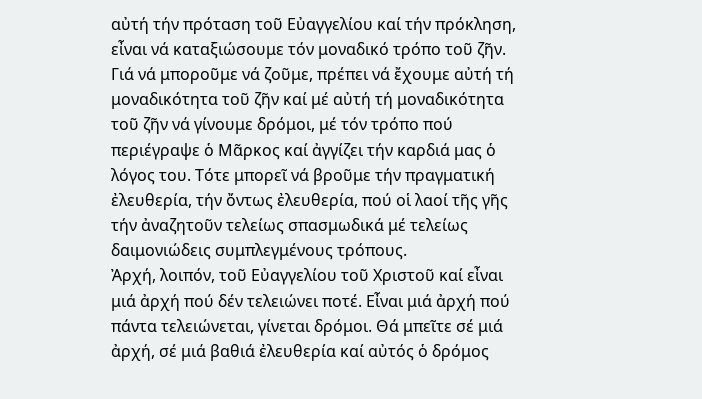αὐτή τήν πρόταση τοῦ Εὐαγγελίου καί τήν πρόκληση, εἶναι νά καταξιώσουμε τόν μοναδικό τρόπο τοῦ ζῆν. Γιά νά μποροῦμε νά ζοῦμε, πρέπει νά ἔχουμε αὐτή τή μοναδικότητα τοῦ ζῆν καί μέ αὐτή τή μοναδικότητα τοῦ ζῆν νά γίνουμε δρόμοι, μέ τόν τρόπο πού περιέγραψε ὁ Μᾶρκος καί ἀγγίζει τήν καρδιά μας ὁ λόγος του. Τότε μπορεῖ νά βροῦμε τήν πραγματική ἐλευθερία, τήν ὄντως ἐλευθερία, πού οἱ λαοί τῆς γῆς τήν ἀναζητοῦν τελείως σπασμωδικά μέ τελείως δαιμονιώδεις συμπλεγμένους τρόπους.
Ἀρχή, λοιπόν, τοῦ Εὐαγγελίου τοῦ Χριστοῦ καί εἶναι μιά ἀρχή πού δέν τελειώνει ποτέ. Εἶναι μιά ἀρχή πού πάντα τελειώνεται, γίνεται δρόμοι. Θά μπεῖτε σέ μιά ἀρχή, σέ μιά βαθιά ἐλευθερία καί αὐτός ὁ δρόμος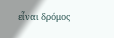εἶναι δρόμος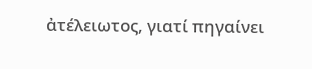ἀτέλειωτος, γιατί πηγαίνει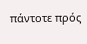πάντοτε πρός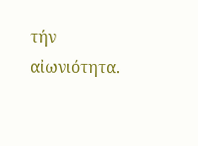τήν αἰωνιότητα.